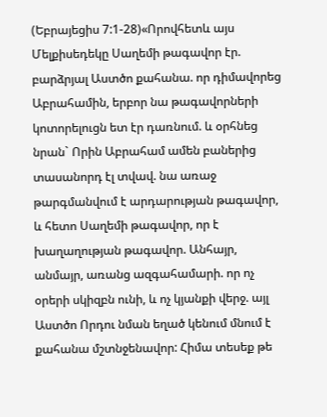(Եբրայեցիս 7:1-28)«Որովհետև այս Մելքիսեդեկը Սաղեմի թագավոր էր. բարձրյալ Աստծո քահանա. որ դիմավորեց Աբրահամին, երբոր նա թագավորների կոտորելուցն ետ էր դառնում. և օրհնեց նրան` Որին Աբրահամ ամեն բաներից տասանորդ էլ տվավ. նա առաջ թարգմանվում է արդարության թագավոր, և հետո Սաղեմի թագավոր, որ է խաղաղության թագավոր. Անհայր, անմայր, առանց ազգահամարի. որ ոչ օրերի սկիզբն ունի, և ոչ կյանքի վերջ. այլ Աստծո Որդու նման եղած կենում մնում է քահանա մշտնջենավոր: Հիմա տեսեք թե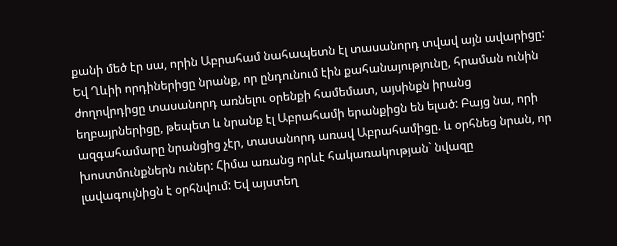քանի մեծ էր սա, որին Աբրահամ նահապետն էլ տասանորդ տվավ այն ավարիցը: Եվ Ղևիի որդիներիցը նրանք, որ ընդունում էին քահանայությունը, հրաման ունին ժողովրդիցը տասանորդ առնելու օրենքի համեմատ, այսինքն իրանց եղբայրներիցը, թեպետ և նրանք էլ Աբրահամի երանքիցն են ելած: Բայց նա, որի ազգահամարը նրանցից չէր, տասանորդ առավ Աբրահամիցը. և օրհնեց նրան, որ խոստմունքներն ուներ: Հիմա առանց որևէ հակառակության` նվազը լավագույնիցն է օրհնվում: Եվ այստեղ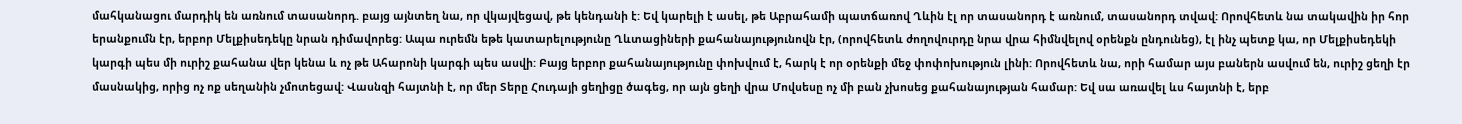մահկանացու մարդիկ են առնում տասանորդ. բայց այնտեղ նա, որ վկայվեցավ, թե կենդանի է: Եվ կարելի է ասել, թե Աբրահամի պատճառով Ղևին էլ որ տասանորդ է առնում, տասանորդ տվավ: Որովհետև նա տակավին իր հոր երանքումն էր, երբոր Մելքիսեդեկը նրան դիմավորեց: Ապա ուրեմն եթե կատարելությունը Ղևտացիների քահանայությունովն էր, (որովհետև ժողովուրդը նրա վրա հիմնվելով օրենքն ընդունեց), էլ ինչ պետք կա, որ Մելքիսեդեկի կարգի պես մի ուրիշ քահանա վեր կենա և ոչ թե Ահարոնի կարգի պես ասվի: Բայց երբոր քահանայությունը փոխվում է, հարկ է որ օրենքի մեջ փոփոխություն լինի: Որովհետև նա, որի համար այս բաներն ասվում են, ուրիշ ցեղի էր մասնակից, որից ոչ ոք սեղանին չմոտեցավ: Վասնզի հայտնի է, որ մեր Տերը Հուդայի ցեղիցը ծագեց, որ այն ցեղի վրա Մովսեսը ոչ մի բան չխոսեց քահանայության համար: Եվ սա առավել ևս հայտնի է, երբ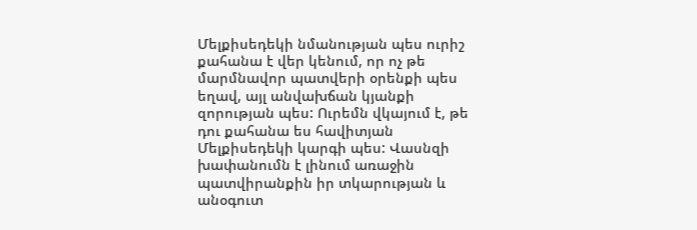Մելքիսեդեկի նմանության պես ուրիշ քահանա է վեր կենում, որ ոչ թե մարմնավոր պատվերի օրենքի պես եղավ, այլ անվախճան կյանքի զորության պես: Ուրեմն վկայում է, թե դու քահանա ես հավիտյան Մելքիսեդեկի կարգի պես: Վասնզի խափանումն է լինում առաջին պատվիրանքին իր տկարության և անօգուտ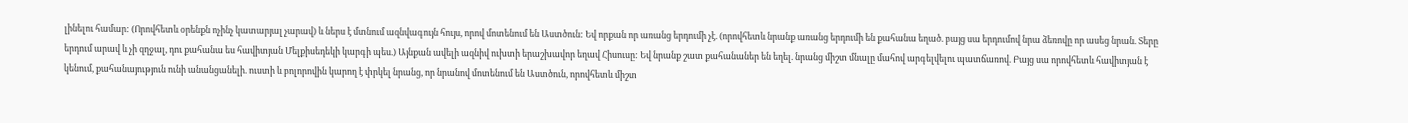լինելու համար: (Որովհետև օրենքն ոչինչ կատարյալ չարավ) և ներս է մտնում ազնվագույն հույս, որով մոտենում են Աստծուն: Եվ որքան որ առանց երդումի չէ. (որովհետև նրանք առանց երդումի են քահանա եղած. բայց սա երդումով նրա ձեռովը որ ասեց նրան. Տերը երդում արավ և չի զղջալ, դու քահանա ես հավիտյան Մելքիսեդեկի կարգի պես.) Այնքան ավելի ազնիվ ուխտի երաշխավոր եղավ Հիսուսը: Եվ նրանք շատ քահանաներ են եղել. նրանց միշտ մնալը մահով արգելվելու պատճառով. Բայց սա որովհետև հավիտյան է կենում, քահանայություն ունի անանցանելի. ուստի և բոլորովին կարող է փրկել նրանց, որ նրանով մոտենում են Աստծուն, որովհետև միշտ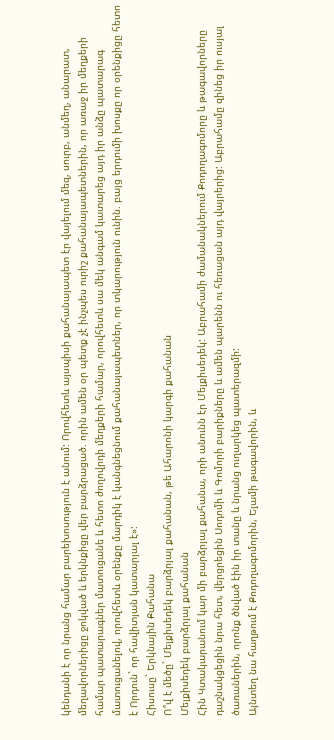կենդանի է որ նրանց համար բարեխոսություն է անում: Որովհետև այսպիսի քահանայապետ էր վայելում մեզ, սուրբ, անմեղ, անարատ, մեղավորներիցը ջոկված և երկնքիցը վեր բարձրացած. որին ամեն օր պետք չէ ինչպես ուրիշ քահանայապետներին, որ առաջ իր մեղքերի համար պատարագներ մատուցանե և հետո ժողովրդի մեղքերի համար, որովհետև սա մեկ անգամ կատարեց այդ իր անձը պատարագ մատուցանելով, որովհետև օրենքը մարդիկ է կանգնեցնում քահանայապետներ, որ տկարություն ունին. բայց երդումի խոսքը որ օրենքիցը հետո է Որդուն` որ հավիտյան կատարյալ է»:
Հիսուսը` Երկնային Քահանա
Ո՞վ է մեծը` Մելքիսեդեկ բարձրյալ քահանան, թե Ահարոնի կարգի քահանան
Մելքիսեդեկ բարձրյալ քահանան
Հին Կտակարանում կար մի բարձրյալ քահանա, որի անունն էր Մելքիսեդեկ: Աբրահամի ժամանակներում Քոդողագոմորը և թագավորները դաշնակցեցին նրա հետ, վերցրեցին Սոդոմի և Գոմորի բարիքները և ամեն պարենն ու հեռացան այդ վայրերից: Աբրահամը զինեց իր ուսյալ ծառաներին, որոնք ծնված էին իր տանը և նրանց ուղարկեց պատերազմի:
Այնտեղ նա հաղթում է Քոդողագոմորին, Ելամի թագավորին, և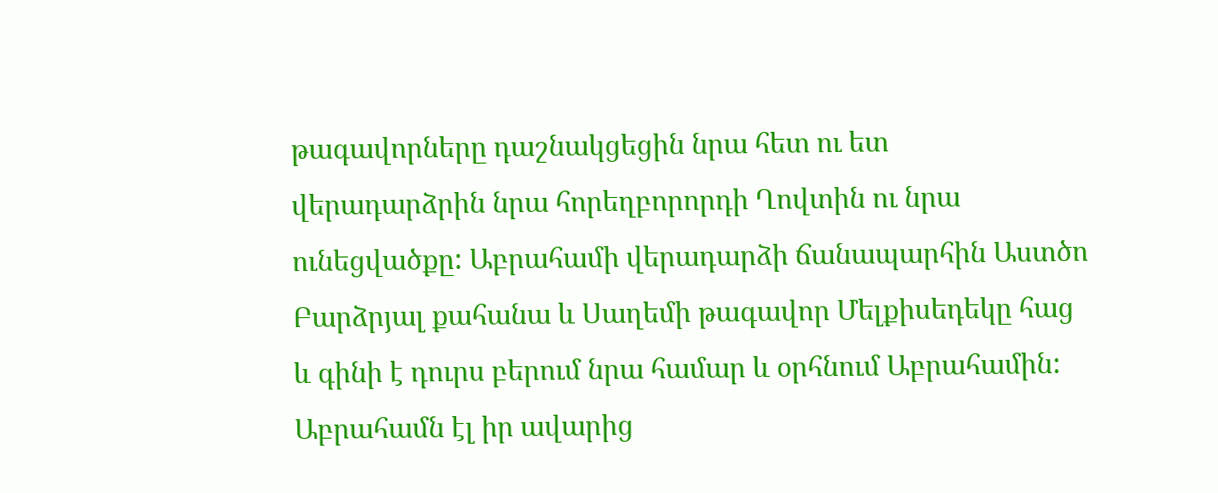թագավորները դաշնակցեցին նրա հետ ու ետ վերադարձրին նրա հորեղբորորդի Ղովտին ու նրա ունեցվածքը: Աբրահամի վերադարձի ճանապարհին Աստծո Բարձրյալ քահանա և Սաղեմի թագավոր Մելքիսեդեկը հաց և գինի է դուրս բերում նրա համար և օրհնում Աբրահամին: Աբրահամն էլ իր ավարից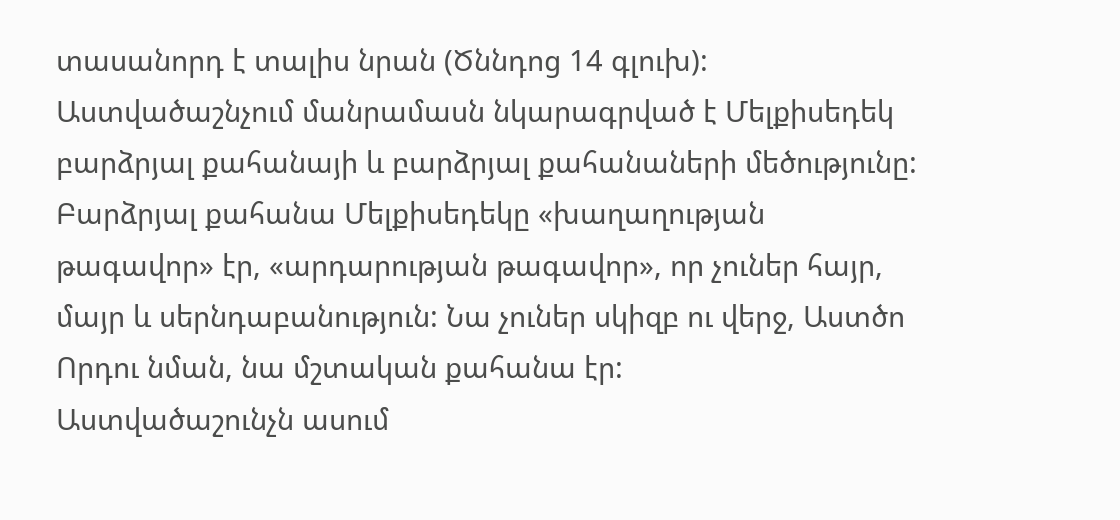տասանորդ է տալիս նրան (Ծննդոց 14 գլուխ):
Աստվածաշնչում մանրամասն նկարագրված է Մելքիսեդեկ բարձրյալ քահանայի և բարձրյալ քահանաների մեծությունը: Բարձրյալ քահանա Մելքիսեդեկը «խաղաղության թագավոր» էր, «արդարության թագավոր», որ չուներ հայր, մայր և սերնդաբանություն: Նա չուներ սկիզբ ու վերջ, Աստծո Որդու նման, նա մշտական քահանա էր:
Աստվածաշունչն ասում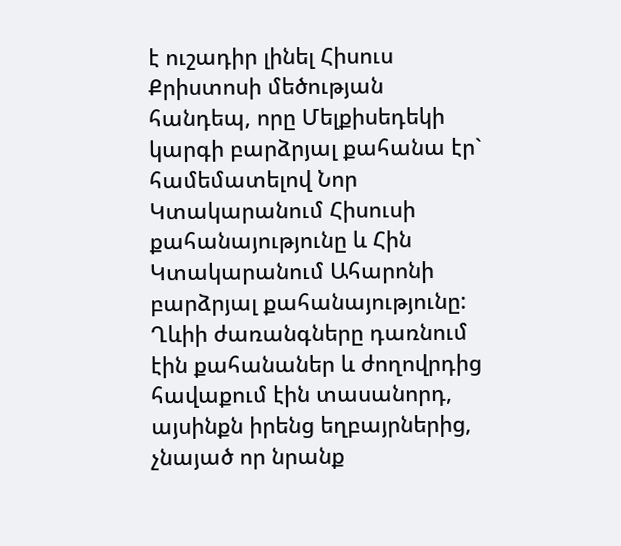է ուշադիր լինել Հիսուս Քրիստոսի մեծության հանդեպ, որը Մելքիսեդեկի կարգի բարձրյալ քահանա էր` համեմատելով Նոր Կտակարանում Հիսուսի քահանայությունը և Հին Կտակարանում Ահարոնի բարձրյալ քահանայությունը:
Ղևիի ժառանգները դառնում էին քահանաներ և ժողովրդից հավաքում էին տասանորդ, այսինքն իրենց եղբայրներից, չնայած որ նրանք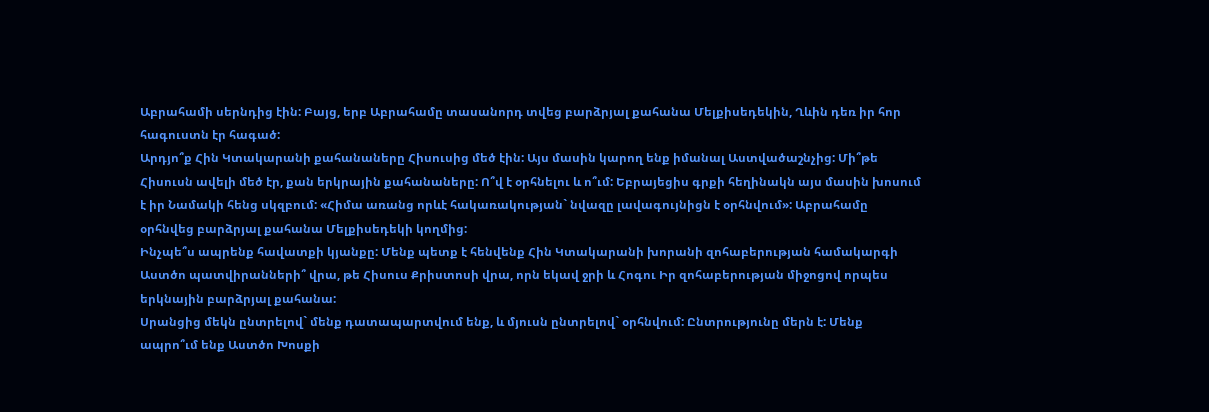Աբրահամի սերնդից էին: Բայց, երբ Աբրահամը տասանորդ տվեց բարձրյալ քահանա Մելքիսեդեկին, Ղևին դեռ իր հոր հագուստն էր հագած:
Արդյո՞ք Հին Կտակարանի քահանաները Հիսուսից մեծ էին: Այս մասին կարող ենք իմանալ Աստվածաշնչից: Մի՞թե Հիսուսն ավելի մեծ էր, քան երկրային քահանաները: Ո՞վ է օրհնելու և ո՞ւմ: Եբրայեցիս գրքի հեղինակն այս մասին խոսում է իր Նամակի հենց սկզբում: «Հիմա առանց որևէ հակառակության` նվազը լավագույնիցն է օրհնվում»: Աբրահամը օրհնվեց բարձրյալ քահանա Մելքիսեդեկի կողմից:
Ինչպե՞ս ապրենք հավատքի կյանքը: Մենք պետք է հենվենք Հին Կտակարանի խորանի զոհաբերության համակարգի Աստծո պատվիրանների՞ վրա, թե Հիսուս Քրիստոսի վրա, որն եկավ ջրի և Հոգու Իր զոհաբերության միջոցով որպես երկնային բարձրյալ քահանա:
Սրանցից մեկն ընտրելով` մենք դատապարտվում ենք, և մյուսն ընտրելով` օրհնվում: Ընտրությունը մերն է: Մենք ապրո՞ւմ ենք Աստծո Խոսքի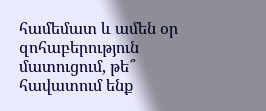համեմատ և ամեն օր զոհաբերություն մատուցում, թե՞ հավատում ենք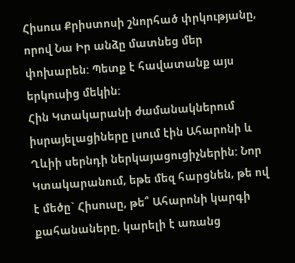Հիսուս Քրիստոսի շնորհած փրկությանը, որով Նա Իր անձը մատնեց մեր փոխարեն: Պետք է հավատանք այս երկուսից մեկին:
Հին Կտակարանի ժամանակներում իսրայելացիները լսում էին Ահարոնի և Ղևիի սերնդի ներկայացուցիչներին: Նոր Կտակարանում, եթե մեզ հարցնեն, թե ով է մեծը` Հիսուսը, թե՞ Ահարոնի կարգի քահանաները, կարելի է առանց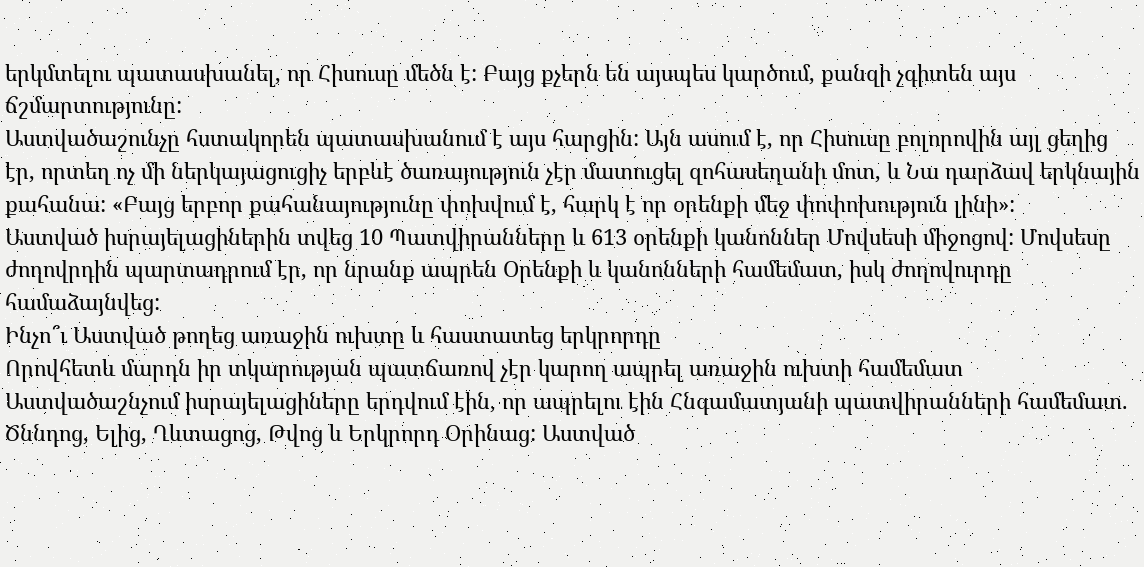երկմտելու պատասխանել, որ Հիսուսը մեծն է: Բայց քչերն են այսպես կարծում, քանզի չգիտեն այս ճշմարտությունը:
Աստվածաշունչը հստակորեն պատասխանում է այս հարցին: Այն ասում է, որ Հիսուսը բոլորովին այլ ցեղից էր, որտեղ ոչ մի ներկայացուցիչ երբևէ ծառայություն չէր մատուցել զոհասեղանի մոտ, և Նա դարձավ երկնային քահանա: «Բայց երբոր քահանայությունը փոխվում է, հարկ է որ օրենքի մեջ փոփոխություն լինի»:
Աստված իսրայելացիներին տվեց 10 Պատվիրանները և 613 օրենքի կանոններ Մովսեսի միջոցով: Մովսեսը ժողովրդին պարտադրում էր, որ նրանք ապրեն Օրենքի և կանոնների համեմատ, իսկ ժողովուրդը համաձայնվեց:
Ինչո՞ւ Աստված թողեց առաջին ուխտը և հաստատեց երկրորդը
Որովհետև մարդն իր տկարության պատճառով չէր կարող ապրել առաջին ուխտի համեմատ
Աստվածաշնչում իսրայելացիները երդվում էին, որ ապրելու էին Հնգամատյանի պատվիրանների համեմատ. Ծննդոց, Ելից, Ղևտացոց, Թվոց և Երկրորդ Օրինաց: Աստված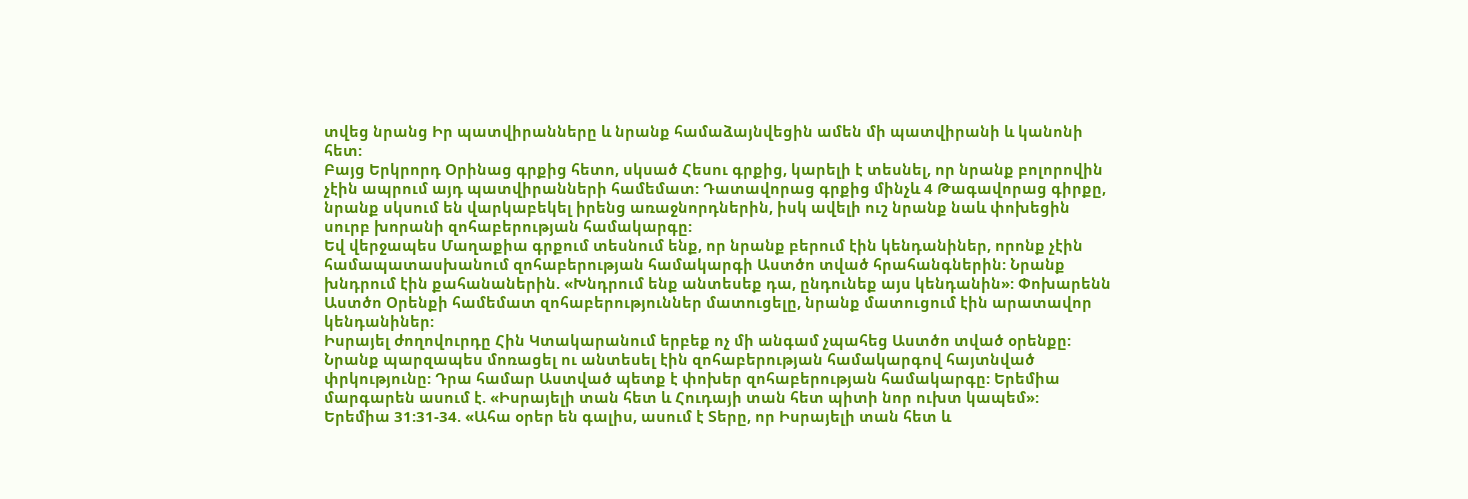տվեց նրանց Իր պատվիրանները և նրանք համաձայնվեցին ամեն մի պատվիրանի և կանոնի հետ:
Բայց Երկրորդ Օրինաց գրքից հետո, սկսած Հեսու գրքից, կարելի է տեսնել, որ նրանք բոլորովին չէին ապրում այդ պատվիրանների համեմատ: Դատավորաց գրքից մինչև 4 Թագավորաց գիրքը, նրանք սկսում են վարկաբեկել իրենց առաջնորդներին, իսկ ավելի ուշ նրանք նաև փոխեցին սուրբ խորանի զոհաբերության համակարգը:
Եվ վերջապես Մաղաքիա գրքում տեսնում ենք, որ նրանք բերում էին կենդանիներ, որոնք չէին համապատասխանում զոհաբերության համակարգի Աստծո տված հրահանգներին: Նրանք խնդրում էին քահանաներին. «Խնդրում ենք անտեսեք դա, ընդունեք այս կենդանին»: Փոխարենն Աստծո Օրենքի համեմատ զոհաբերություններ մատուցելը, նրանք մատուցում էին արատավոր կենդանիներ:
Իսրայել ժողովուրդը Հին Կտակարանում երբեք ոչ մի անգամ չպահեց Աստծո տված օրենքը: Նրանք պարզապես մոռացել ու անտեսել էին զոհաբերության համակարգով հայտնված փրկությունը: Դրա համար Աստված պետք է փոխեր զոհաբերության համակարգը: Երեմիա մարգարեն ասում է. «Իսրայելի տան հետ և Հուդայի տան հետ պիտի նոր ուխտ կապեմ»:
Երեմիա 31:31-34. «Ահա օրեր են գալիս, ասում է Տերը, որ Իսրայելի տան հետ և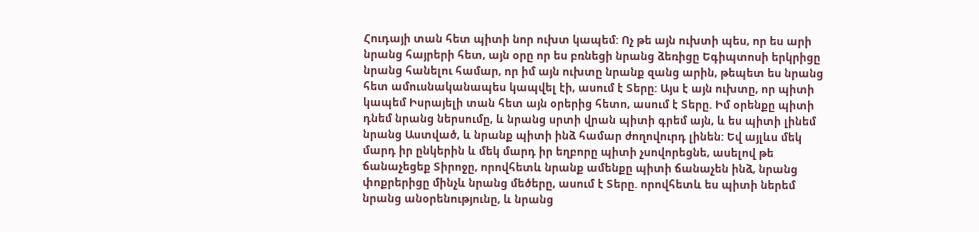Հուդայի տան հետ պիտի նոր ուխտ կապեմ: Ոչ թե այն ուխտի պես, որ ես արի նրանց հայրերի հետ, այն օրը որ ես բռնեցի նրանց ձեռիցը Եգիպտոսի երկրիցը նրանց հանելու համար, որ իմ այն ուխտը նրանք զանց արին, թեպետ ես նրանց հետ ամուսնականապես կապվել էի, ասում է Տերը: Այս է այն ուխտը, որ պիտի կապեմ Իսրայելի տան հետ այն օրերից հետո, ասում է Տերը. Իմ օրենքը պիտի դնեմ նրանց ներսումը, և նրանց սրտի վրան պիտի գրեմ այն, և ես պիտի լինեմ նրանց Աստված, և նրանք պիտի ինձ համար ժողովուրդ լինեն: Եվ այլևս մեկ մարդ իր ընկերին և մեկ մարդ իր եղբորը պիտի չսովորեցնե, ասելով թե ճանաչեցեք Տիրոջը, որովհետև նրանք ամենքը պիտի ճանաչեն ինձ, նրանց փոքրերիցը մինչև նրանց մեծերը, ասում է Տերը. որովհետև ես պիտի ներեմ նրանց անօրենությունը, և նրանց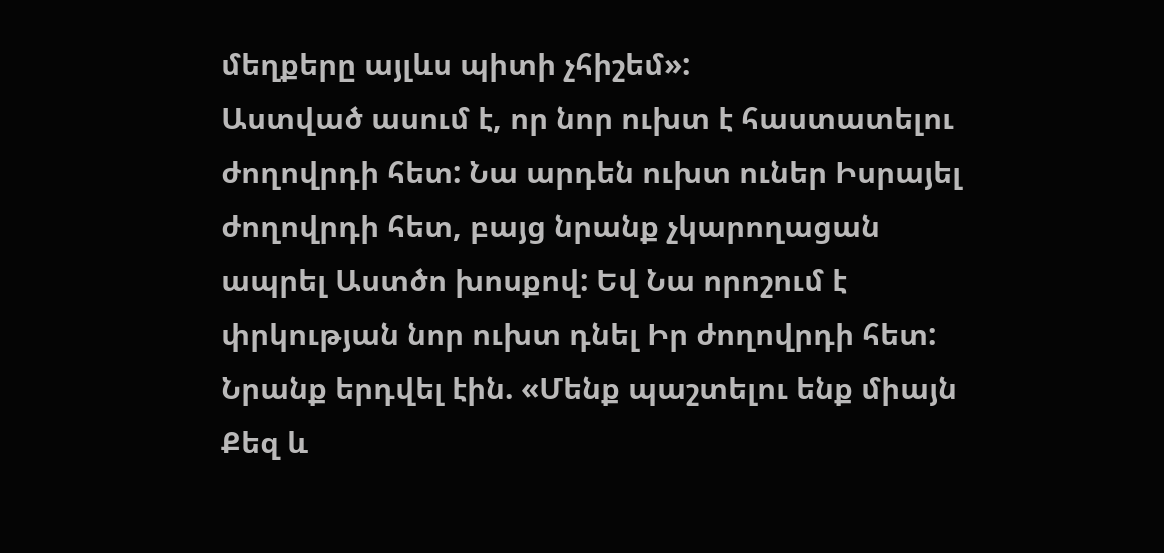մեղքերը այլևս պիտի չհիշեմ»:
Աստված ասում է, որ նոր ուխտ է հաստատելու ժողովրդի հետ: Նա արդեն ուխտ ուներ Իսրայել ժողովրդի հետ, բայց նրանք չկարողացան ապրել Աստծո խոսքով: Եվ Նա որոշում է փրկության նոր ուխտ դնել Իր ժողովրդի հետ:
Նրանք երդվել էին. «Մենք պաշտելու ենք միայն Քեզ և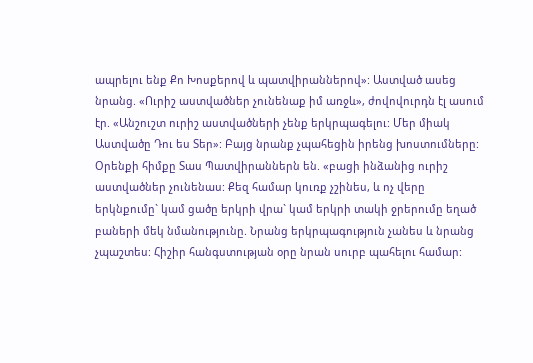ապրելու ենք Քո Խոսքերով և պատվիրաններով»: Աստված ասեց նրանց. «Ուրիշ աստվածներ չունենաք իմ առջև», ժովովուրդն էլ ասում էր. «Անշուշտ ուրիշ աստվածների չենք երկրպագելու: Մեր միակ Աստվածը Դու ես Տեր»: Բայց նրանք չպահեցին իրենց խոստումները:
Օրենքի հիմքը Տաս Պատվիրաններն են. «բացի ինձանից ուրիշ աստվածներ չունենաս: Քեզ համար կուռք չշինես, և ոչ վերը երկնքումը` կամ ցածը երկրի վրա` կամ երկրի տակի ջրերումը եղած բաների մեկ նմանությունը. Նրանց երկրպագություն չանես և նրանց չպաշտես: Հիշիր հանգստության օրը նրան սուրբ պահելու համար: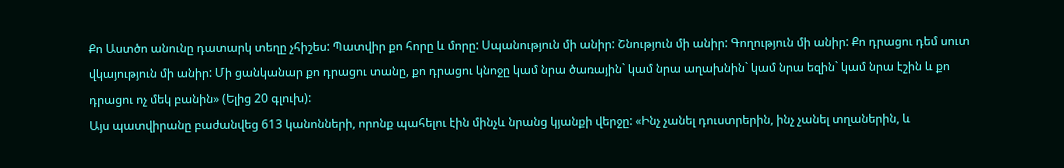Քո Աստծո անունը դատարկ տեղը չհիշես: Պատվիր քո հորը և մորը: Սպանություն մի անիր: Շնություն մի անիր: Գողություն մի անիր: Քո դրացու դեմ սուտ վկայություն մի անիր: Մի ցանկանար քո դրացու տանը, քո դրացու կնոջը կամ նրա ծառային` կամ նրա աղախնին` կամ նրա եզին` կամ նրա էշին և քո դրացու ոչ մեկ բանին» (Ելից 20 գլուխ):
Այս պատվիրանը բաժանվեց 613 կանոնների, որոնք պահելու էին մինչև նրանց կյանքի վերջը: «Ինչ չանել դուստրերին, ինչ չանել տղաներին, և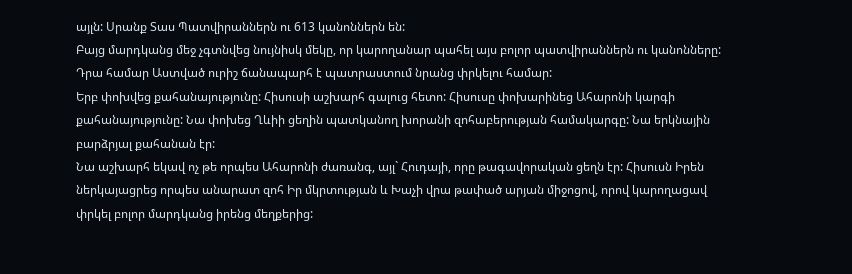այլն: Սրանք Տաս Պատվիրաններն ու 613 կանոններն են:
Բայց մարդկանց մեջ չգտնվեց նույնիսկ մեկը, որ կարողանար պահել այս բոլոր պատվիրաններն ու կանոնները: Դրա համար Աստված ուրիշ ճանապարհ է պատրաստում նրանց փրկելու համար:
Երբ փոխվեց քահանայությունը: Հիսուսի աշխարհ գալուց հետո: Հիսուսը փոխարինեց Ահարոնի կարգի քահանայությունը: Նա փոխեց Ղևիի ցեղին պատկանող խորանի զոհաբերության համակարգը: Նա երկնային բարձրյալ քահանան էր:
Նա աշխարհ եկավ ոչ թե որպես Ահարոնի ժառանգ, այլ` Հուդայի, որը թագավորական ցեղն էր: Հիսուսն Իրեն ներկայացրեց որպես անարատ զոհ Իր մկրտության և Խաչի վրա թափած արյան միջոցով, որով կարողացավ փրկել բոլոր մարդկանց իրենց մեղքերից: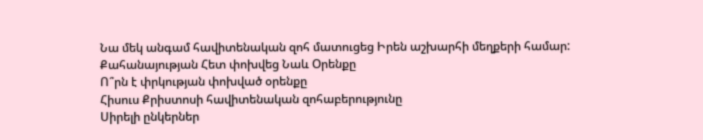Նա մեկ անգամ հավիտենական զոհ մատուցեց Իրեն աշխարհի մեղքերի համար:
Քահանայության Հետ փոխվեց Նաև Օրենքը
Ո՞րն է փրկության փոխված օրենքը
Հիսուս Քրիստոսի հավիտենական զոհաբերությունը
Սիրելի ընկերներ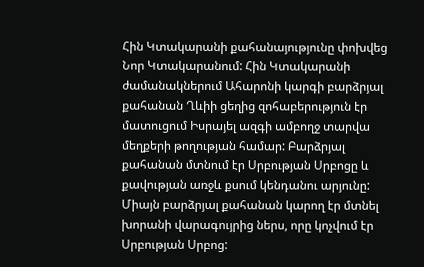Հին Կտակարանի քահանայությունը փոխվեց Նոր Կտակարանում: Հին Կտակարանի ժամանակներում Ահարոնի կարգի բարձրյալ քահանան Ղևիի ցեղից զոհաբերություն էր մատուցում Իսրայել ազգի ամբողջ տարվա մեղքերի թողության համար: Բարձրյալ քահանան մտնում էր Սրբության Սրբոցը և քավության առջև քսում կենդանու արյունը: Միայն բարձրյալ քահանան կարող էր մտնել խորանի վարագույրից ներս, որը կոչվում էր Սրբության Սրբոց: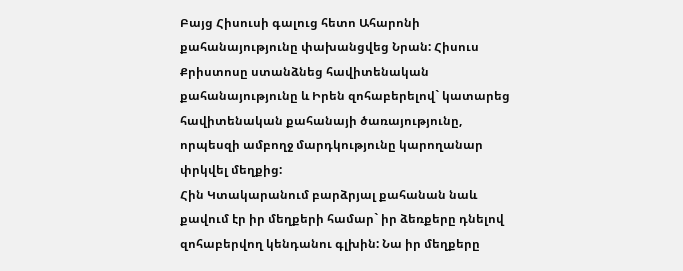Բայց Հիսուսի գալուց հետո Ահարոնի քահանայությունը փախանցվեց Նրան: Հիսուս Քրիստոսը ստանձնեց հավիտենական քահանայությունը և Իրեն զոհաբերելով` կատարեց հավիտենական քահանայի ծառայությունը, որպեսզի ամբողջ մարդկությունը կարողանար փրկվել մեղքից:
Հին Կտակարանում բարձրյալ քահանան նաև քավում էր իր մեղքերի համար` իր ձեռքերը դնելով զոհաբերվող կենդանու գլխին: Նա իր մեղքերը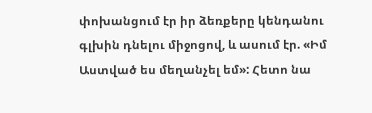փոխանցում էր իր ձեռքերը կենդանու գլխին դնելու միջոցով, և ասում էր. «Իմ Աստված ես մեղանչել եմ»: Հետո նա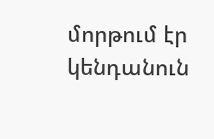մորթում էր կենդանուն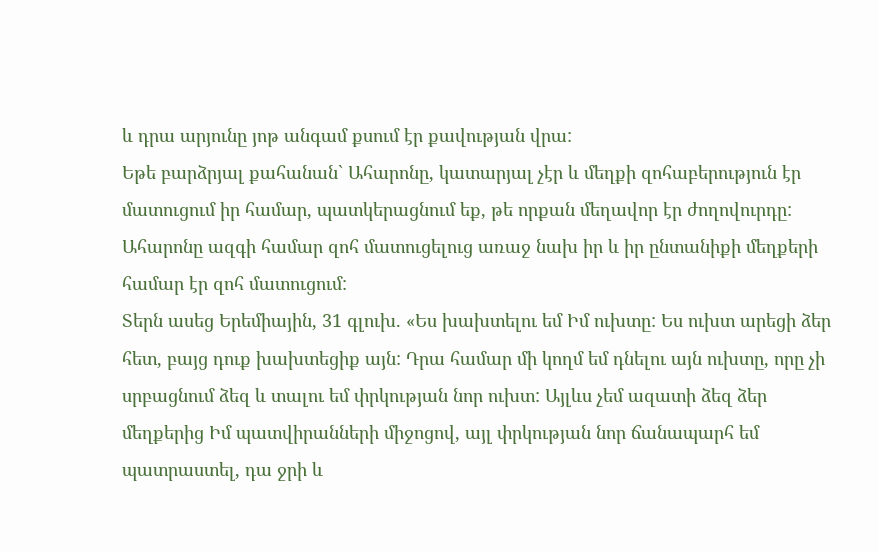և դրա արյունը յոթ անգամ քսում էր քավության վրա:
Եթե բարձրյալ քահանան` Ահարոնը, կատարյալ չէր և մեղքի զոհաբերություն էր մատուցում իր համար, պատկերացնում եք, թե որքան մեղավոր էր ժողովուրդը: Ահարոնը ազգի համար զոհ մատուցելուց առաջ նախ իր և իր ընտանիքի մեղքերի համար էր զոհ մատուցում:
Տերն ասեց Երեմիային, 31 գլուխ. «Ես խախտելու եմ Իմ ուխտը: Ես ուխտ արեցի ձեր հետ, բայց դուք խախտեցիք այն: Դրա համար մի կողմ եմ դնելու այն ուխտը, որը չի սրբացնում ձեզ և տալու եմ փրկության նոր ուխտ: Այլևս չեմ ազատի ձեզ ձեր մեղքերից Իմ պատվիրանների միջոցով, այլ փրկության նոր ճանապարհ եմ պատրաստել, դա ջրի և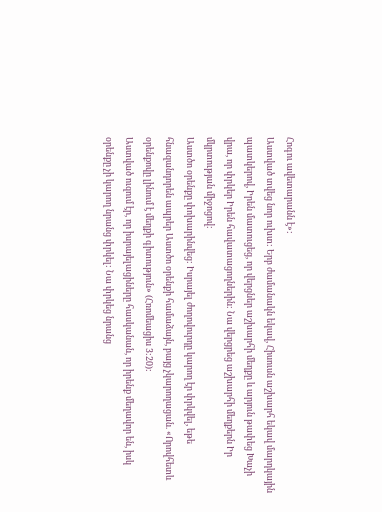Հոգու ավետարանն է»:
Աստված տվեց նոր ուխտ: Երբ ժամանակն եկավ, Հիսուսն աշխարհ եկավ մարդկային պատկերով, Իրեն մատուցեց, որ վերցներ աշխարհի մեղքը և արյուն թափեց Խաչի վրա, որ փրկեր Իրեն հավատացողներին: Նա վերցրեց աշխարհի մեղքերն Իր մկրտության միջոցով:
Աստծո օրենքը փոխարինվեց: Իսրայել ժողովուրդը կարող էր փրկվել, եթե հնազանդորեն ապրեր Աստծո օրենքի համաձայն, բայց չկարողացան. «Որովհետև օրենքովը լինում է մեղքի գիտություն» (Հռոմեացիս 3:20):
Աստված ուզում էր, որ իսրայելացիները հասկանան, որ իրենք մեղավոր են, իսկ օրենքը չի կարող նրանց փրկել: Նա փրկեց նրանց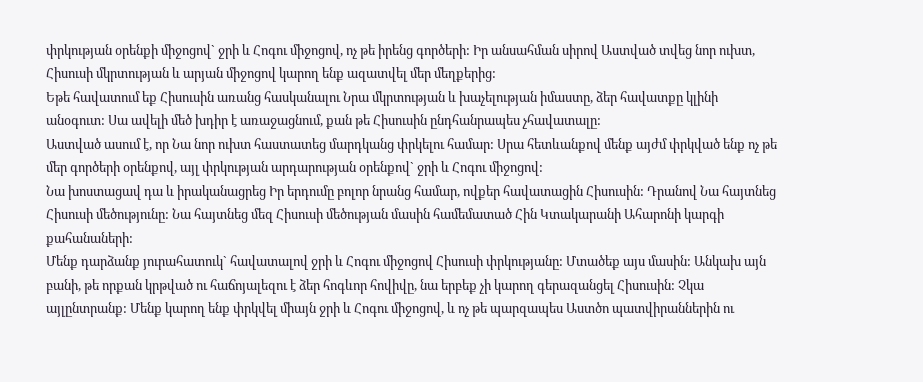փրկության օրենքի միջոցով` ջրի և Հոգու միջոցով, ոչ թե իրենց գործերի: Իր անսահման սիրով Աստված տվեց նոր ուխտ, Հիսուսի մկրտության և արյան միջոցով կարող ենք ազատվել մեր մեղքերից:
Եթե հավատում եք Հիսուսին առանց հասկանալու Նրա մկրտության և խաչելության իմաստը, ձեր հավատքը կլինի անօգուտ: Սա ավելի մեծ խդիր է առաջացնում, քան թե Հիսուսին ընդհանրապես չհավատալը:
Աստված ասում է, որ Նա նոր ուխտ հաստատեց մարդկանց փրկելու համար: Սրա հետևանքով մենք այժմ փրկված ենք ոչ թե մեր գործերի օրենքով, այլ փրկության արդարության օրենքով` ջրի և Հոգու միջոցով:
Նա խոստացավ դա և իրականացրեց Իր երդումը բոլոր նրանց համար, ովքեր հավատացին Հիսուսին: Դրանով Նա հայտնեց Հիսուսի մեծությունը: Նա հայտնեց մեզ Հիսուսի մեծության մասին համեմատած Հին Կտակարանի Ահարոնի կարգի քահանաների:
Մենք դարձանք յուրահատուկ` հավատալով ջրի և Հոգու միջոցով Հիսուսի փրկությանը: Մտածեք այս մասին: Անկախ այն բանի, թե որքան կրթված ու հաճոյալեզու է ձեր հոգևոր հովիվը, նա երբեք չի կարող գերազանցել Հիսուսին: Չկա այլընտրանք: Մենք կարող ենք փրկվել միայն ջրի և Հոգու միջոցով, և ոչ թե պարզապես Աստծո պատվիրաններին ու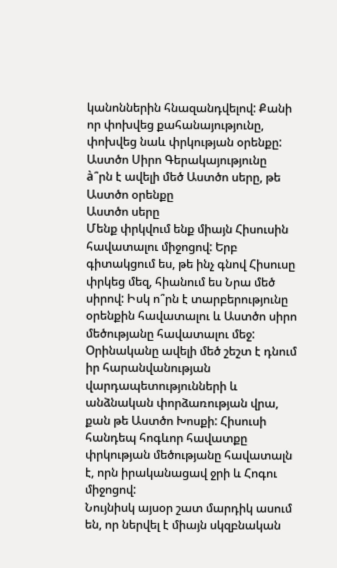կանոններին հնազանդվելով: Քանի որ փոխվեց քահանայությունը, փոխվեց նաև փրկության օրենքը:
Աստծո Սիրո Գերակայությունը
à՞րն է ավելի մեծ Աստծո սերը, թե Աստծո օրենքը
Աստծո սերը
Մենք փրկվում ենք միայն Հիսուսին հավատալու միջոցով: Երբ գիտակցում ես, թե ինչ գնով Հիսուսը փրկեց մեզ, հիանում ես Նրա մեծ սիրով: Իսկ ո՞րն է տարբերությունը օրենքին հավատալու և Աստծո սիրո մեծությանը հավատալու մեջ:
Օրինականը ավելի մեծ շեշտ է դնում իր հարանվանության վարդապետությունների և անձնական փորձառության վրա, քան թե Աստծո Խոսքի: Հիսուսի հանդեպ հոգևոր հավատքը փրկության մեծությանը հավատալն է, որն իրականացավ ջրի և Հոգու միջոցով:
Նույնիսկ այսօր շատ մարդիկ ասում են, որ ներվել է միայն սկզբնական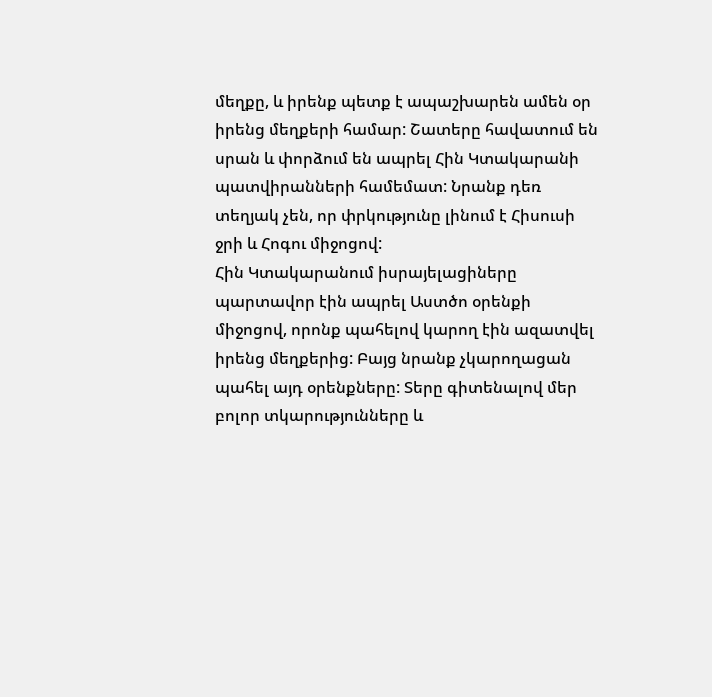մեղքը, և իրենք պետք է ապաշխարեն ամեն օր իրենց մեղքերի համար: Շատերը հավատում են սրան և փորձում են ապրել Հին Կտակարանի պատվիրանների համեմատ: Նրանք դեռ տեղյակ չեն, որ փրկությունը լինում է Հիսուսի ջրի և Հոգու միջոցով:
Հին Կտակարանում իսրայելացիները պարտավոր էին ապրել Աստծո օրենքի միջոցով, որոնք պահելով կարող էին ազատվել իրենց մեղքերից: Բայց նրանք չկարողացան պահել այդ օրենքները: Տերը գիտենալով մեր բոլոր տկարությունները և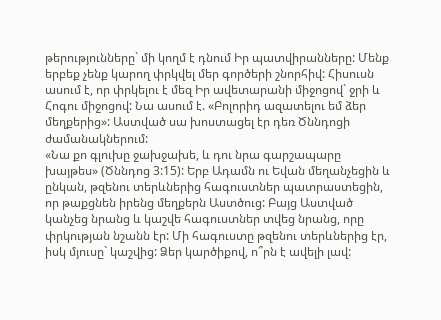թերությունները` մի կողմ է դնում Իր պատվիրանները: Մենք երբեք չենք կարող փրկվել մեր գործերի շնորհիվ: Հիսուսն ասում է, որ փրկելու է մեզ Իր ավետարանի միջոցով` ջրի և Հոգու միջոցով: Նա ասում է. «Բոլորիդ ազատելու եմ ձեր մեղքերից»: Աստված սա խոստացել էր դեռ Ծննդոցի ժամանակներում:
«Նա քո գլուխը ջախջախե, և դու նրա գարշապարը խայթես» (Ծննդոց 3:15): Երբ Ադամն ու Եվան մեղանչեցին և ընկան, թզենու տերևներից հագուստներ պատրաստեցին, որ թաքցնեն իրենց մեղքերն Աստծուց: Բայց Աստված կանչեց նրանց և կաշվե հագուստներ տվեց նրանց, որը փրկության նշանն էր: Մի հագուստը թզենու տերևներից էր, իսկ մյուսը` կաշվից: Ձեր կարծիքով, ո՞րն է ավելի լավ: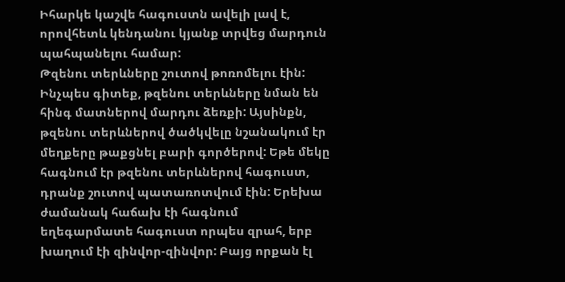Իհարկե կաշվե հագուստն ավելի լավ է, որովհետև կենդանու կյանք տրվեց մարդուն պահպանելու համար:
Թզենու տերևները շուտով թոռոմելու էին: Ինչպես գիտեք, թզենու տերևները նման են հինգ մատներով մարդու ձեռքի: Այսինքն, թզենու տերևներով ծածկվելը նշանակում էր մեղքերը թաքցնել բարի գործերով: Եթե մեկը հագնում էր թզենու տերևներով հագուստ, դրանք շուտով պատառոտվում էին: Երեխա ժամանակ հաճախ էի հագնում եղեգարմատե հագուստ որպես զրահ, երբ խաղում էի զինվոր-զինվոր: Բայց որքան էլ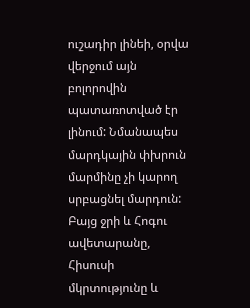ուշադիր լինեի, օրվա վերջում այն բոլորովին պատառոտված էր լինում: Նմանապես մարդկային փխրուն մարմինը չի կարող սրբացնել մարդուն:
Բայց ջրի և Հոգու ավետարանը, Հիսուսի մկրտությունը և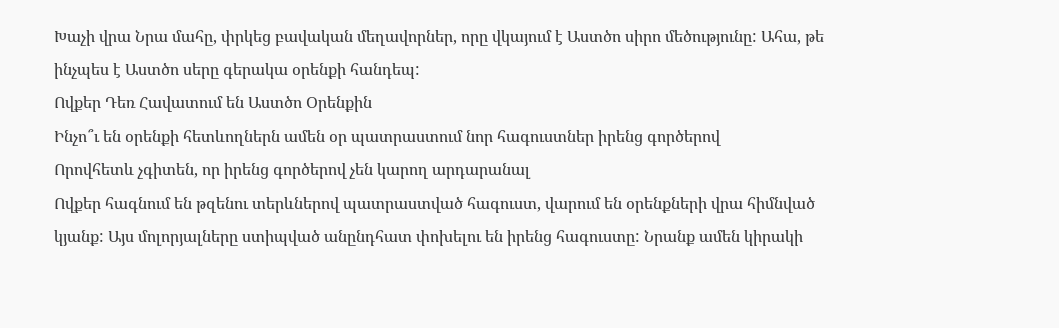Խաչի վրա Նրա մահը, փրկեց բավական մեղավորներ, որը վկայում է Աստծո սիրո մեծությունը: Ահա, թե ինչպես է Աստծո սերը գերակա օրենքի հանդեպ:
Ովքեր Դեռ Հավատում են Աստծո Օրենքին
Ինչո՞ւ են օրենքի հետևողներն ամեն օր պատրաստում նոր հագուստներ իրենց գործերով
Որովհետև չգիտեն, որ իրենց գործերով չեն կարող արդարանալ
Ովքեր հագնում են թզենու տերևներով պատրաստված հագուստ, վարում են օրենքների վրա հիմնված կյանք: Այս մոլորյալները ստիպված անընդհատ փոխելու են իրենց հագուստը: Նրանք ամեն կիրակի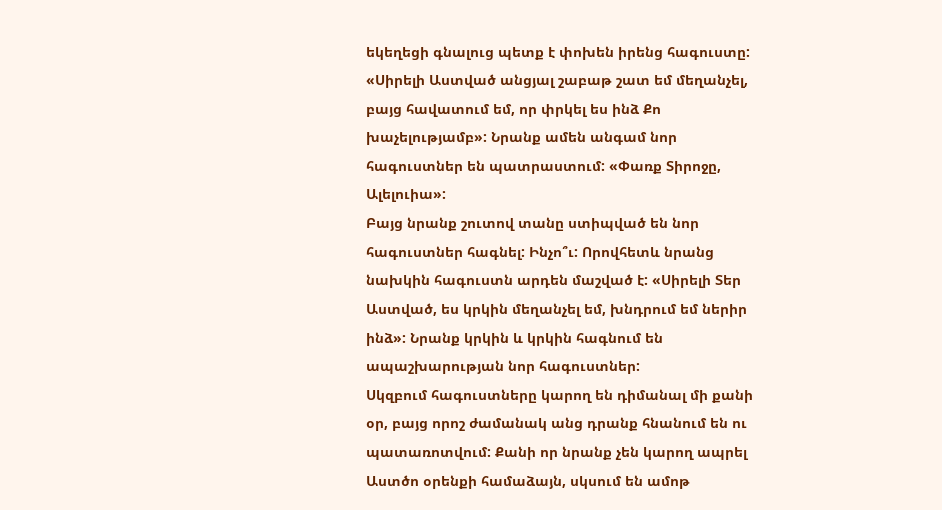եկեղեցի գնալուց պետք է փոխեն իրենց հագուստը: «Սիրելի Աստված անցյալ շաբաթ շատ եմ մեղանչել, բայց հավատում եմ, որ փրկել ես ինձ Քո խաչելությամբ»: Նրանք ամեն անգամ նոր հագուստներ են պատրաստում: «Փառք Տիրոջը, Ալելուիա»:
Բայց նրանք շուտով տանը ստիպված են նոր հագուստներ հագնել: Ինչո՞ւ: Որովհետև նրանց նախկին հագուստն արդեն մաշված է: «Սիրելի Տեր Աստված, ես կրկին մեղանչել եմ, խնդրում եմ ներիր ինձ»: Նրանք կրկին և կրկին հագնում են ապաշխարության նոր հագուստներ:
Սկզբում հագուստները կարող են դիմանալ մի քանի օր, բայց որոշ ժամանակ անց դրանք հնանում են ու պատառոտվում: Քանի որ նրանք չեն կարող ապրել Աստծո օրենքի համաձայն, սկսում են ամոթ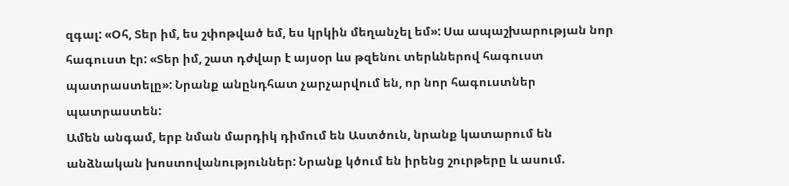զգալ: «Օհ, Տեր իմ, ես շփոթված եմ, ես կրկին մեղանչել եմ»: Սա ապաշխարության նոր հագուստ էր: «Տեր իմ, շատ դժվար է այսօր ևս թզենու տերևներով հագուստ պատրաստելը»: Նրանք անընդհատ չարչարվում են, որ նոր հագուստներ պատրաստեն:
Ամեն անգամ, երբ նման մարդիկ դիմում են Աստծուն, նրանք կատարում են անձնական խոստովանություններ: Նրանք կծում են իրենց շուրթերը և ասում.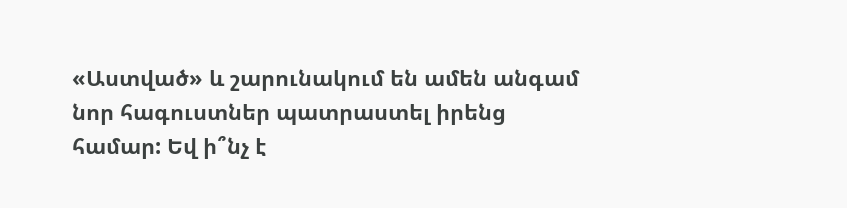«Աստված» և շարունակում են ամեն անգամ նոր հագուստներ պատրաստել իրենց համար: Եվ ի՞նչ է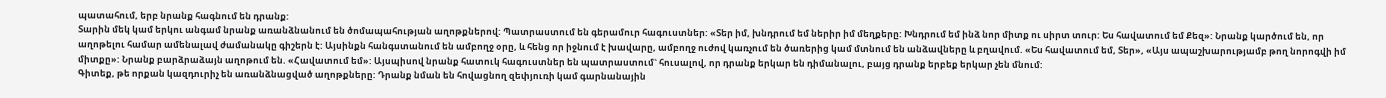պատահում, երբ նրանք հագնում են դրանք:
Տարին մեկ կամ երկու անգամ նրանք առանձնանում են ծոմապահության աղոթքներով: Պատրաստում են գերամուր հագուստներ: «Տեր իմ, խնդրում եմ ներիր իմ մեղքերը: Խնդրում եմ ինձ նոր միտք ու սիրտ տուր: Ես հավատում եմ Քեզ»: Նրանք կարծում են, որ աղոթելու համար ամենալավ ժամանակը գիշերն է: Այսինքն հանգստանում են ամբողջ օրը, և հենց որ իջնում է խավարը, ամբողջ ուժով կառչում են ծառերից կամ մտնում են անձավները և բղավում. «Ես հավատում եմ, Տեր», «Այս ապաշխարությամբ թող նորոգվի իմ միտքը»: Նրանք բարձրաձայն աղոթում են. «Հավատում եմ»: Այսպիսով նրանք հատուկ հագուստներ են պատրաստում` հուսալով, որ դրանք երկար են դիմանալու, բայց դրանք երբեք երկար չեն մնում:
Գիտեք, թե որքան կազդուրիչ են առանձնացված աղոթքները: Դրանք նման են հովացնող զեփյուռի կամ գարնանային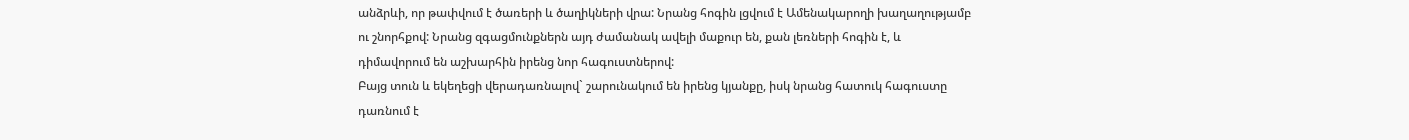անձրևի, որ թափվում է ծառերի և ծաղիկների վրա: Նրանց հոգին լցվում է Ամենակարողի խաղաղությամբ ու շնորհքով: Նրանց զգացմունքներն այդ ժամանակ ավելի մաքուր են, քան լեռների հոգին է, և դիմավորում են աշխարհին իրենց նոր հագուստներով:
Բայց տուն և եկեղեցի վերադառնալով` շարունակում են իրենց կյանքը, իսկ նրանց հատուկ հագուստը դառնում է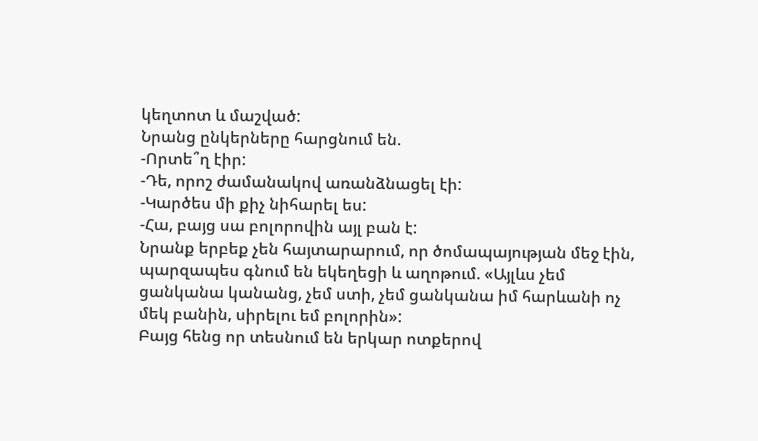կեղտոտ և մաշված:
Նրանց ընկերները հարցնում են.
-Որտե՞ղ էիր:
-Դե, որոշ ժամանակով առանձնացել էի:
-Կարծես մի քիչ նիհարել ես:
-Հա, բայց սա բոլորովին այլ բան է:
Նրանք երբեք չեն հայտարարում, որ ծոմապայության մեջ էին, պարզապես գնում են եկեղեցի և աղոթում. «Այլևս չեմ ցանկանա կանանց, չեմ ստի, չեմ ցանկանա իմ հարևանի ոչ մեկ բանին, սիրելու եմ բոլորին»:
Բայց հենց որ տեսնում են երկար ոտքերով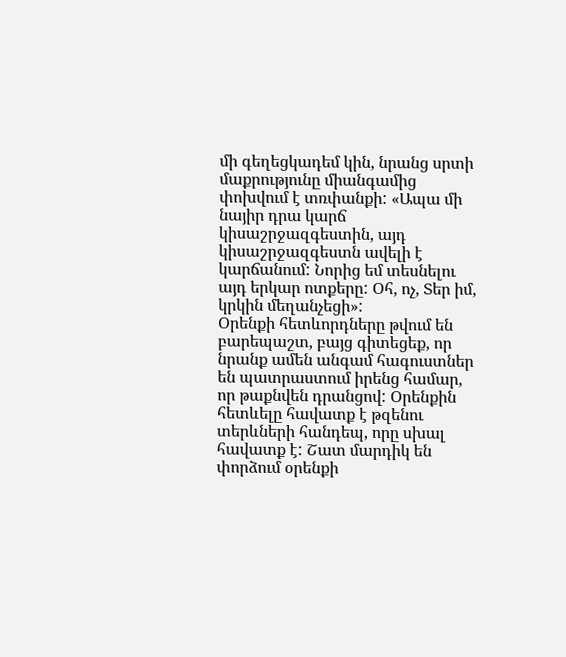մի գեղեցկադեմ կին, նրանց սրտի մաքրությունը միանգամից փոխվում է տռփանքի: «Ապա մի նայիր դրա կարճ կիսաշրջազգեստին, այդ կիսաշրջազգեստն ավելի է կարճանում: Նորից եմ տեսնելու այդ երկար ոտքերը: Օհ, ոչ, Տեր իմ, կրկին մեղանչեցի»:
Օրենքի հետևորդները թվում են բարեպաշտ, բայց գիտեցեք, որ նրանք ամեն անգամ հագուստներ են պատրաստում իրենց համար, որ թաքնվեն դրանցով: Օրենքին հետևելը հավատք է թզենու տերևների հանդեպ, որը սխալ հավատք է: Շատ մարդիկ են փորձում օրենքի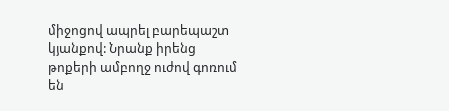միջոցով ապրել բարեպաշտ կյանքով: Նրանք իրենց թոքերի ամբողջ ուժով գոռում են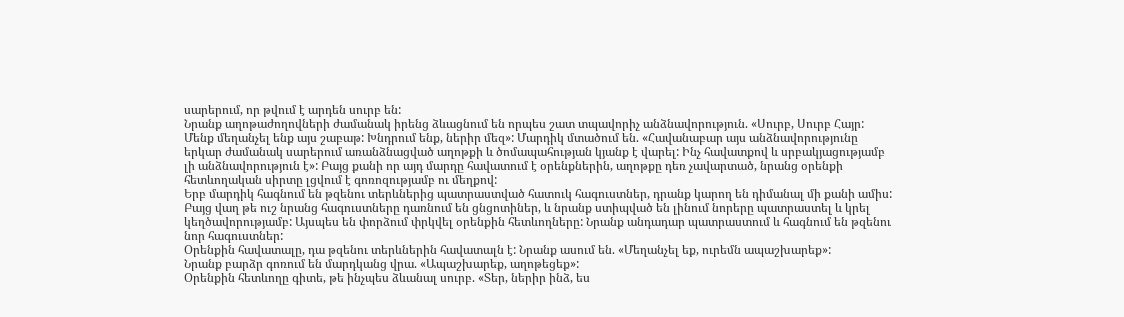սարերում, որ թվում է արդեն սուրբ են:
Նրանք աղոթաժողովների ժամանակ իրենց ձևացնում են որպես շատ տպավորիչ անձնավորություն. «Սուրբ, Սուրբ Հայր: Մենք մեղանչել ենք այս շաբաթ: Խնդրում ենք, ներիր մեզ»: Մարդիկ մտածում են. «Հավանաբար այս անձնավորությունը երկար ժամանակ սարերում առանձնացված աղոթքի և ծոմապահության կյանք է վարել: Ինչ հավատքով և սրբակյացությամբ լի անձնավորություն է»: Բայց քանի որ այդ մարդը հավատում է օրենքներին, աղոթքը դեռ չավարտած, նրանց օրենքի հետևողական սիրտը լցվում է գոռոզությամբ ու մեղքով:
Երբ մարդիկ հագնում են թզենու տերևներից պատրաստված հատուկ հագուստներ, դրանք կարող են դիմանալ մի քանի ամիս: Բայց վաղ թե ուշ նրանց հագուստները դառնում են ցնցոտիներ, և նրանք ստիպված են լինում նորերը պատրաստել և կրել կեղծավորությամբ: Այսպես են փորձում փրկվել օրենքին հետևողները: Նրանք անդադար պատրաստում և հագնում են թզենու նոր հագուստներ:
Օրենքին հավատալը, դա թզենու տերևներին հավատալն է: Նրանք ասում են. «Մեղանչել եք, ուրեմն ապաշխարեք»:
Նրանք բարձր գոռում են մարդկանց վրա. «Ապաշխարեք, աղոթեցեք»:
Օրենքին հետևողը գիտե, թե ինչպես ձևանալ սուրբ. «Տեր, ներիր ինձ, ես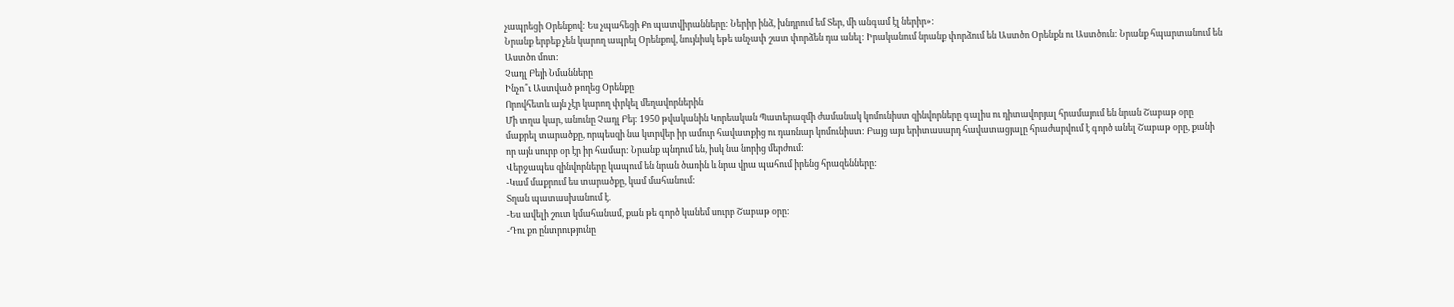չապրեցի Օրենքով: Ես չպահեցի Քո պատվիրանները: Ներիր ինձ, խնդրում եմ Տեր, մի անգամ էլ ներիր»:
Նրանք երբեք չեն կարող ապրել Օրենքով, նույնիսկ եթե անչափ շատ փորձեն դա անել: Իրականում նրանք փորձում են Աստծո Օրենքն ու Աստծուն: Նրանք հպարտանում են Աստծո մոտ:
Չադլ Բեյի Նմանները
Ինչո՞ւ Աստված թողեց Օրենքը
Որովհետև այն չէր կարող փրկել մեղավորներին
Մի տղա կար, անունը Չադլ Բեյ: 1950 թվականին Կորեական Պատերազմի ժամանակ կոմունիստ զինվորները գալիս ու դիտավորյալ հրամայում են նրան Շաբաթ օրը մաքրել տարածքը, որպեսզի նա կտրվեր իր ամուր հավատքից ու դառնար կոմունիստ: Բայց այս երիտասարդ հավատացյալը հրաժարվում է գործ անել Շաբաթ օրը, քանի որ այն սուրբ օր էր իր համար: Նրանք պնդում են, իսկ նա նորից մերժում:
Վերջապես զինվորները կապում են նրան ծառին և նրա վրա պահում իրենց հրազենները:
-Կամ մաքրում ես տարածքը, կամ մահանում:
Տղան պատասխանում է.
-Ես ավելի շուտ կմահանամ, քան թե գործ կանեմ սուրբ Շաբաթ օրը:
-Դու քո ընտրությունը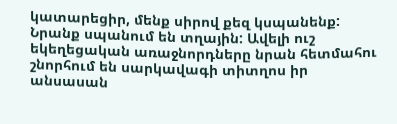կատարեցիր, մենք սիրով քեզ կսպանենք:
Նրանք սպանում են տղային: Ավելի ուշ եկեղեցական առաջնորդները նրան հետմահու շնորհում են սարկավագի տիտղոս իր անսասան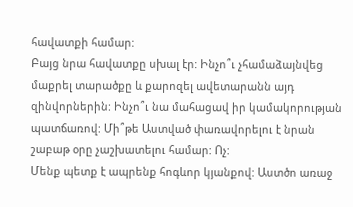հավատքի համար:
Բայց նրա հավատքը սխալ էր: Ինչո՞ւ չհամաձայնվեց մաքրել տարածքը և քարոզել ավետարանն այդ զինվորներին: Ինչո՞ւ նա մահացավ իր կամակորության պատճառով: Մի՞թե Աստված փառավորելու է նրան շաբաթ օրը չաշխատելու համար: Ոչ:
Մենք պետք է ապրենք հոգևոր կյանքով: Աստծո առաջ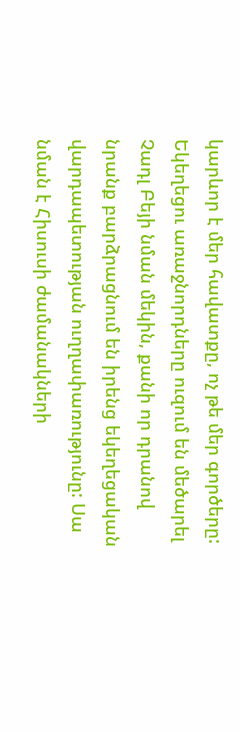կարևոր է մեր հավատքը, ոչ թե մեր գործերը: Եկեղեցու առաջնորդները ուզում են մեծարել Չադլ Բեյի նման մեկին, քանի որ դրանով նրանք բարձրացնում են իրենց եկեղեցական վարդապետության ուղղափառությունը: Սա նման է Հիսուսի ժամանակների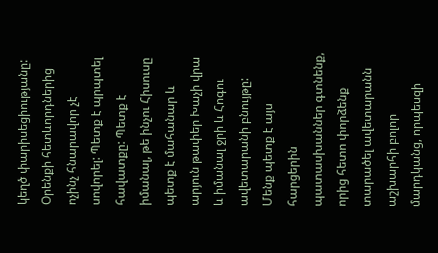կեղծ փարիսեցիությանը:
Օրենքի հետևորդներից ոչինչ հնարավոր չէ սովորել: Պետք է պրպտել հավատքը: Պետք է իմանալ, թե ինչու Հիսուսը պետք է մահանար և արյուն թափեր Խաչի վրա և իմանալ ջրի և Հոգու ավետարանի բնույթը:
Մենք պետք է այս հարցերին պատասխաններ գտնենք, որից հետո փորձենք տարածել ավետարանն աշխարհի բոլոր մարդկանց, որպեսզի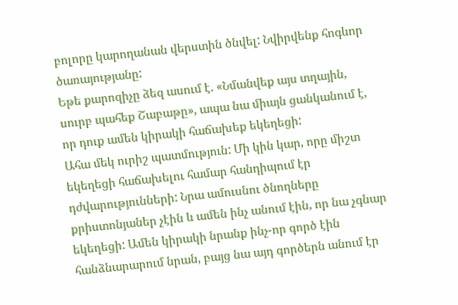բոլորը կարողանան վերստին ծնվել: Նվիրվենք հոգևոր ծառայությանը:
Եթե քարոզիչը ձեզ ասում է. «Նմանվեք այս տղային, սուրբ պահեք Շաբաթը», ապա նա միայն ցանկանում է, որ դուք ամեն կիրակի հաճախեք եկեղեցի:
Ահա մեկ ուրիշ պատմություն: Մի կին կար, որը միշտ եկեղեցի հաճախելու համար հանդիպում էր դժվարությունների: Նրա ամուսնու ծնողները քրիստոնյաներ չէին և ամեն ինչ անում էին, որ նա չգնար եկեղեցի: Ամեն կիրակի նրանք ինչ-որ գործ էին հանձնարարում նրան, բայց նա այդ գործերն անում էր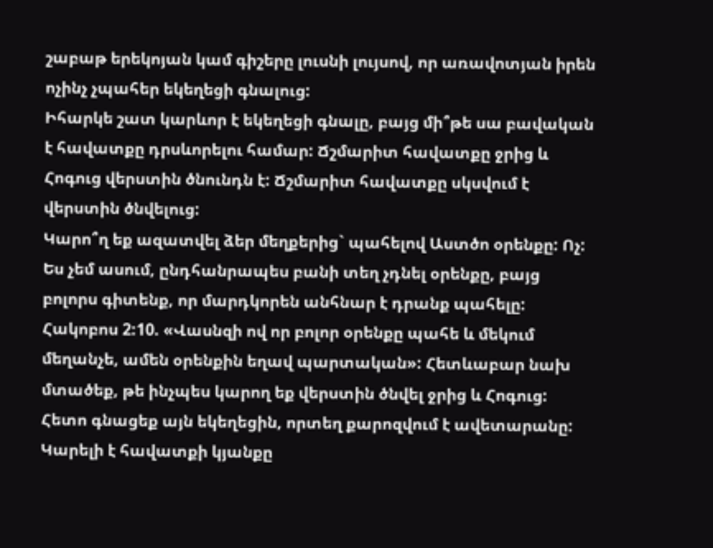շաբաթ երեկոյան կամ գիշերը լուսնի լույսով, որ առավոտյան իրեն ոչինչ չպահեր եկեղեցի գնալուց:
Իհարկե շատ կարևոր է եկեղեցի գնալը, բայց մի՞թե սա բավական է հավատքը դրսևորելու համար: Ճշմարիտ հավատքը ջրից և Հոգուց վերստին ծնունդն է: Ճշմարիտ հավատքը սկսվում է վերստին ծնվելուց:
Կարո՞ղ եք ազատվել ձեր մեղքերից` պահելով Աստծո օրենքը: Ոչ: Ես չեմ ասում, ընդհանրապես բանի տեղ չդնել օրենքը, բայց բոլորս գիտենք, որ մարդկորեն անհնար է դրանք պահելը:
Հակոբոս 2:10. «Վասնզի ով որ բոլոր օրենքը պահե և մեկում մեղանչե, ամեն օրենքին եղավ պարտական»: Հետևաբար նախ մտածեք, թե ինչպես կարող եք վերստին ծնվել ջրից և Հոգուց: Հետո գնացեք այն եկեղեցին, որտեղ քարոզվում է ավետարանը: Կարելի է հավատքի կյանքը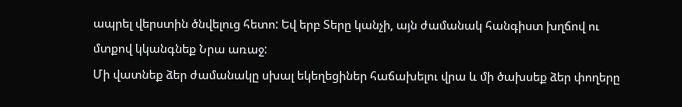ապրել վերստին ծնվելուց հետո: Եվ երբ Տերը կանչի, այն ժամանակ հանգիստ խղճով ու մտքով կկանգնեք Նրա առաջ:
Մի վատնեք ձեր ժամանակը սխալ եկեղեցիներ հաճախելու վրա և մի ծախսեք ձեր փողերը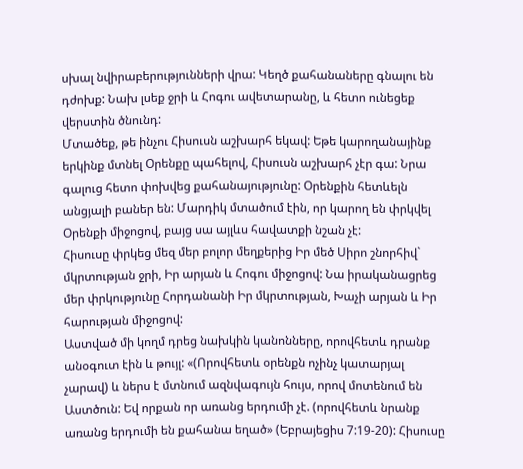սխալ նվիրաբերությունների վրա: Կեղծ քահանաները գնալու են դժոխք: Նախ լսեք ջրի և Հոգու ավետարանը, և հետո ունեցեք վերստին ծնունդ:
Մտածեք, թե ինչու Հիսուսն աշխարհ եկավ: Եթե կարողանայինք երկինք մտնել Օրենքը պահելով, Հիսուսն աշխարհ չէր գա: Նրա գալուց հետո փոխվեց քահանայությունը: Օրենքին հետևելն անցյալի բաներ են: Մարդիկ մտածում էին, որ կարող են փրկվել Օրենքի միջոցով, բայց սա այլևս հավատքի նշան չէ:
Հիսուսը փրկեց մեզ մեր բոլոր մեղքերից Իր մեծ Սիրո շնորհիվ` մկրտության ջրի, Իր արյան և Հոգու միջոցով: Նա իրականացրեց մեր փրկությունը Հորդանանի Իր մկրտության, Խաչի արյան և Իր հարության միջոցով:
Աստված մի կողմ դրեց նախկին կանոնները, որովհետև դրանք անօգուտ էին և թույլ: «(Որովհետև օրենքն ոչինչ կատարյալ չարավ) և ներս է մտնում ազնվագույն հույս, որով մոտենում են Աստծուն: Եվ որքան որ առանց երդումի չէ. (որովհետև նրանք առանց երդումի են քահանա եղած» (Եբրայեցիս 7:19-20): Հիսուսը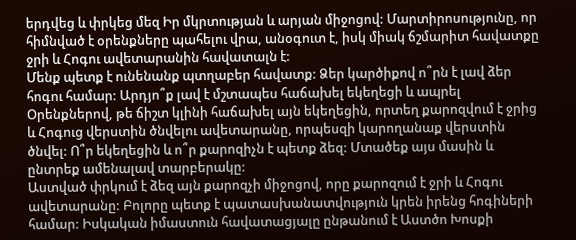երդվեց և փրկեց մեզ Իր մկրտության և արյան միջոցով: Մարտիրոսությունը, որ հիմնված է օրենքները պահելու վրա, անօգուտ է, իսկ միակ ճշմարիտ հավատքը ջրի և Հոգու ավետարանին հավատալն է:
Մենք պետք է ունենանք պտղաբեր հավատք: Ձեր կարծիքով ո՞րն է լավ ձեր հոգու համար: Արդյո՞ք լավ է մշտապես հաճախել եկեղեցի և ապրել Օրենքներով, թե ճիշտ կլինի հաճախել այն եկեղեցին, որտեղ քարոզվում է ջրից և Հոգուց վերստին ծնվելու ավետարանը, որպեսզի կարողանաք վերստին ծնվել: Ո՞ր եկեղեցին և ո՞ր քարոզիչն է պետք ձեզ: Մտածեք այս մասին և ընտրեք ամենալավ տարբերակը:
Աստված փրկում է ձեզ այն քարոզչի միջոցով, որը քարոզում է ջրի և Հոգու ավետարանը: Բոլորը պետք է պատասխանատվություն կրեն իրենց հոգիների համար: Իսկական իմաստուն հավատացյալը ընթանում է Աստծո Խոսքի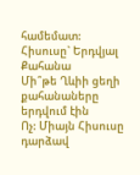համեմատ:
Հիսուսը` Երդվյալ Քահանա
Մի՞թե Ղևիի ցեղի քահանաները երդվում էին
Ոչ: Միայն Հիսուսը դարձավ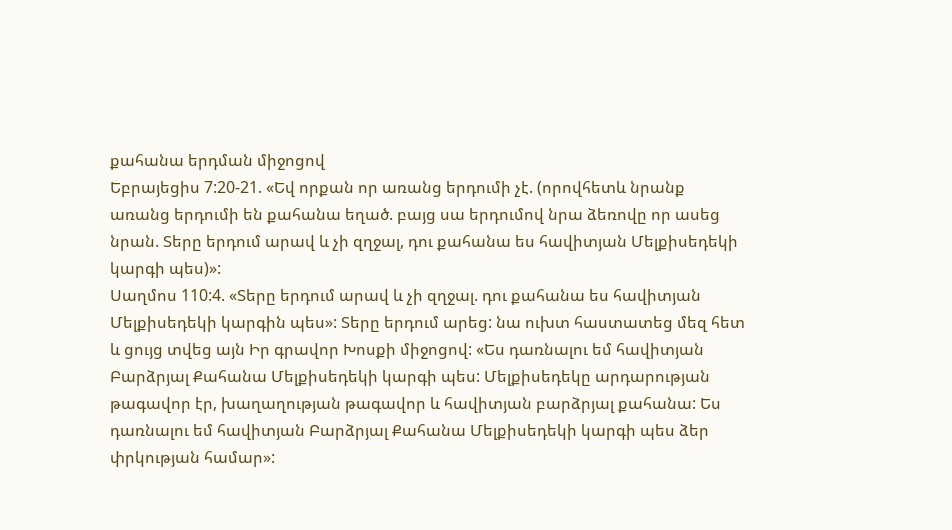քահանա երդման միջոցով
Եբրայեցիս 7:20-21. «Եվ որքան որ առանց երդումի չէ. (որովհետև նրանք առանց երդումի են քահանա եղած. բայց սա երդումով նրա ձեռովը որ ասեց նրան. Տերը երդում արավ և չի զղջալ, դու քահանա ես հավիտյան Մելքիսեդեկի կարգի պես)»:
Սաղմոս 110:4. «Տերը երդում արավ և չի զղջալ. դու քահանա ես հավիտյան Մելքիսեդեկի կարգին պես»: Տերը երդում արեց: նա ուխտ հաստատեց մեզ հետ և ցույց տվեց այն Իր գրավոր Խոսքի միջոցով: «Ես դառնալու եմ հավիտյան Բարձրյալ Քահանա Մելքիսեդեկի կարգի պես: Մելքիսեդեկը արդարության թագավոր էր, խաղաղության թագավոր և հավիտյան բարձրյալ քահանա: Ես դառնալու եմ հավիտյան Բարձրյալ Քահանա Մելքիսեդեկի կարգի պես ձեր փրկության համար»: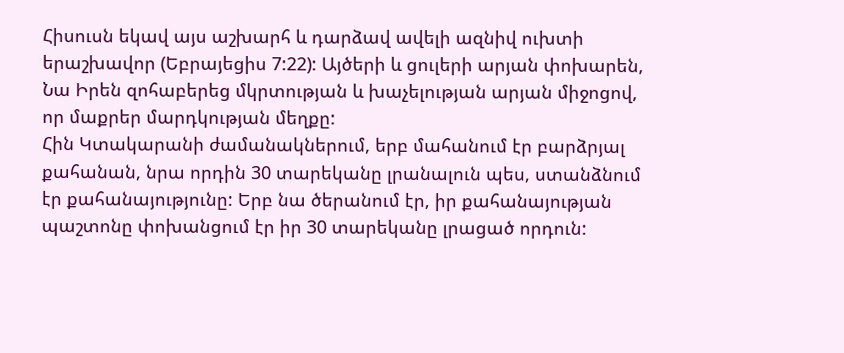Հիսուսն եկավ այս աշխարհ և դարձավ ավելի ազնիվ ուխտի երաշխավոր (Եբրայեցիս 7:22): Այծերի և ցուլերի արյան փոխարեն, Նա Իրեն զոհաբերեց մկրտության և խաչելության արյան միջոցով, որ մաքրեր մարդկության մեղքը:
Հին Կտակարանի ժամանակներում, երբ մահանում էր բարձրյալ քահանան, նրա որդին 30 տարեկանը լրանալուն պես, ստանձնում էր քահանայությունը: Երբ նա ծերանում էր, իր քահանայության պաշտոնը փոխանցում էր իր 30 տարեկանը լրացած որդուն: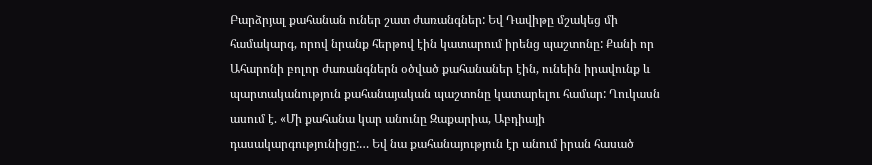Բարձրյալ քահանան ուներ շատ ժառանգներ: Եվ Դավիթը մշակեց մի համակարգ, որով նրանք հերթով էին կատարում իրենց պաշտոնը: Քանի որ Ահարոնի բոլոր ժառանգներն օծված քահանաներ էին, ունեին իրավունք և պարտականություն քահանայական պաշտոնը կատարելու համար: Ղուկասն ասում է. «Մի քահանա կար անունը Զաքարիա, Աբդիայի դասակարգությունիցը:… Եվ նա քահանայություն էր անում իրան հասած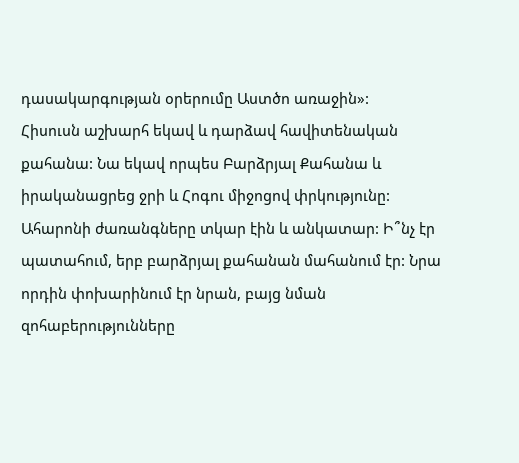դասակարգության օրերումը Աստծո առաջին»:
Հիսուսն աշխարհ եկավ և դարձավ հավիտենական քահանա: Նա եկավ որպես Բարձրյալ Քահանա և իրականացրեց ջրի և Հոգու միջոցով փրկությունը:
Ահարոնի ժառանգները տկար էին և անկատար: Ի՞նչ էր պատահում, երբ բարձրյալ քահանան մահանում էր: Նրա որդին փոխարինում էր նրան, բայց նման զոհաբերությունները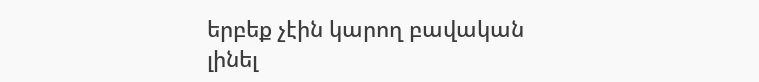երբեք չէին կարող բավական լինել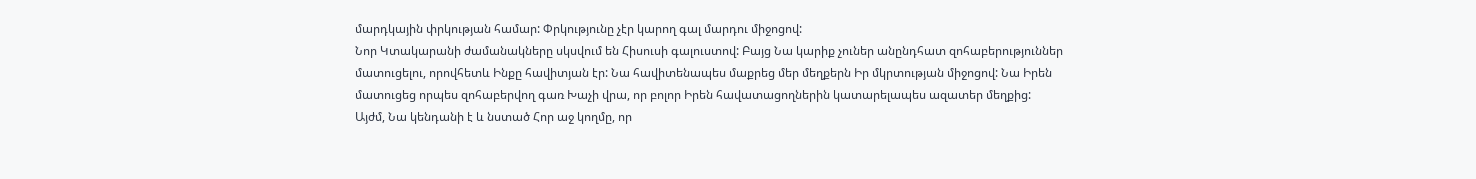մարդկային փրկության համար: Փրկությունը չէր կարող գալ մարդու միջոցով:
Նոր Կտակարանի ժամանակները սկսվում են Հիսուսի գալուստով: Բայց Նա կարիք չուներ անընդհատ զոհաբերություններ մատուցելու, որովհետև Ինքը հավիտյան էր: Նա հավիտենապես մաքրեց մեր մեղքերն Իր մկրտության միջոցով: Նա Իրեն մատուցեց որպես զոհաբերվող գառ Խաչի վրա, որ բոլոր Իրեն հավատացողներին կատարելապես ազատեր մեղքից:
Այժմ, Նա կենդանի է և նստած Հոր աջ կողմը, որ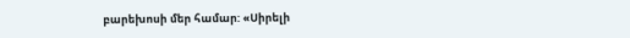բարեխոսի մեր համար: «Սիրելի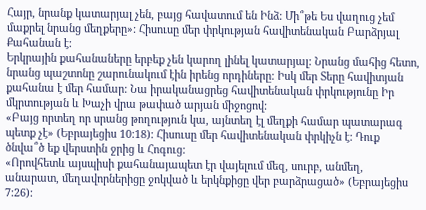Հայր, նրանք կատարյալ չեն, բայց հավատում են Ինձ: Մի՞թե Ես վաղուց չեմ մաքրել նրանց մեղքերը»: Հիսուսը մեր փրկության հավիտենական Բարձրյալ Քահանան է:
Երկրային քահանաները երբեք չեն կարող լինել կատարյալ: Նրանց մահից հետո, նրանց պաշտոնը շարունակում էին իրենց որդիները: Իսկ մեր Տերը հավիտյան քահանա է մեր համար: Նա իրականացրեց հավիտենական փրկությունը Իր մկրտության և Խաչի վրա թափած արյան միջոցով:
«Բայց որտեղ որ սրանց թողություն կա, այնտեղ էլ մեղքի համար պատարագ պետք չէ» (Եբրայեցիս 10:18): Հիսուսը մեր հավիտենական փրկիչն է: Դուք ծնվա՞ծ եք վերստին ջրից և Հոգուց:
«Որովհետև այսպիսի քահանայապետ էր վայելում մեզ, սուրբ, անմեղ, անարատ, մեղավորներիցը ջոկված և երկնքիցը վեր բարձրացած» (Եբրայեցիս 7:26):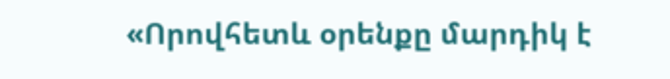«Որովհետև օրենքը մարդիկ է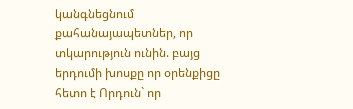կանգնեցնում քահանայապետներ, որ տկարություն ունին. բայց երդումի խոսքը որ օրենքիցը հետո է Որդուն` որ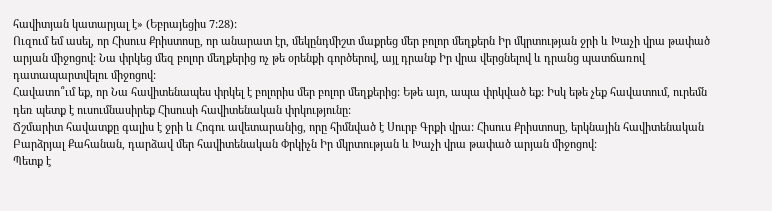հավիտյան կատարյալ է» (Եբրայեցիս 7:28):
Ուզում եմ ասել, որ Հիսուս Քրիստոսը, որ անարատ էր, մեկընդմիշտ մաքրեց մեր բոլոր մեղքերն Իր մկրտության ջրի և Խաչի վրա թափած արյան միջոցով: Նա փրկեց մեզ բոլոր մեղքերից ոչ թե օրենքի գործերով, այլ դրանք Իր վրա վերցնելով և դրանց պատճառով դատապարտվելու միջոցով:
Հավատո՞ւմ եք, որ Նա հավիտենապես փրկել է բոլորիս մեր բոլոր մեղքերից: Եթե այո, ապա փրկված եք: Իսկ եթե չեք հավատում, ուրեմն դեռ պետք է ուսումնասիրեք Հիսուսի հավիտենական փրկությունը:
Ճշմարիտ հավատքը գալիս է ջրի և Հոգու ավետարանից, որը հիմնված է Սուրբ Գրքի վրա: Հիսուս Քրիստոսը, երկնային հավիտենական Բարձրյալ Քահանան, դարձավ մեր հավիտենական Փրկիչն Իր մկրտության և Խաչի վրա թափած արյան միջոցով:
Պետք է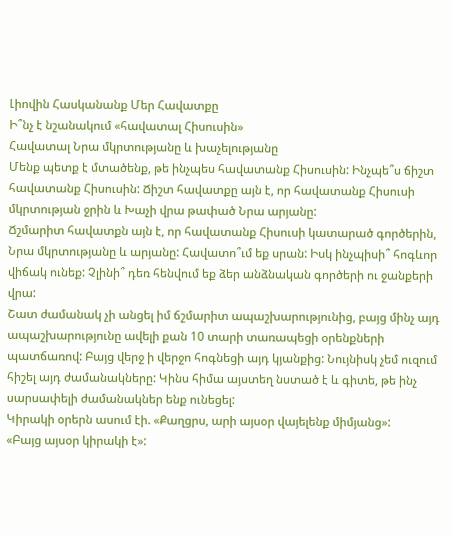Լիովին Հասկանանք Մեր Հավատքը
Ի՞նչ է նշանակում «հավատալ Հիսուսին»
Հավատալ Նրա մկրտությանը և խաչելությանը
Մենք պետք է մտածենք, թե ինչպես հավատանք Հիսուսին: Ինչպե՞ս ճիշտ հավատանք Հիսուսին: Ճիշտ հավատքը այն է, որ հավատանք Հիսուսի մկրտության ջրին և Խաչի վրա թափած Նրա արյանը:
Ճշմարիտ հավատքն այն է, որ հավատանք Հիսուսի կատարած գործերին, Նրա մկրտությանը և արյանը: Հավատո՞ւմ եք սրան: Իսկ ինչպիսի՞ հոգևոր վիճակ ունեք: Չլինի՞ դեռ հենվում եք ձեր անձնական գործերի ու ջանքերի վրա:
Շատ ժամանակ չի անցել իմ ճշմարիտ ապաշխարությունից, բայց մինչ այդ ապաշխարությունը ավելի քան 10 տարի տառապեցի օրենքների պատճառով: Բայց վերջ ի վերջո հոգնեցի այդ կյանքից: Նույնիսկ չեմ ուզում հիշել այդ ժամանակները: Կինս հիմա այստեղ նստած է և գիտե, թե ինչ սարսափելի ժամանակներ ենք ունեցել:
Կիրակի օրերն ասում էի. «Քաղցրս, արի այսօր վայելենք միմյանց»:
«Բայց այսօր կիրակի է»: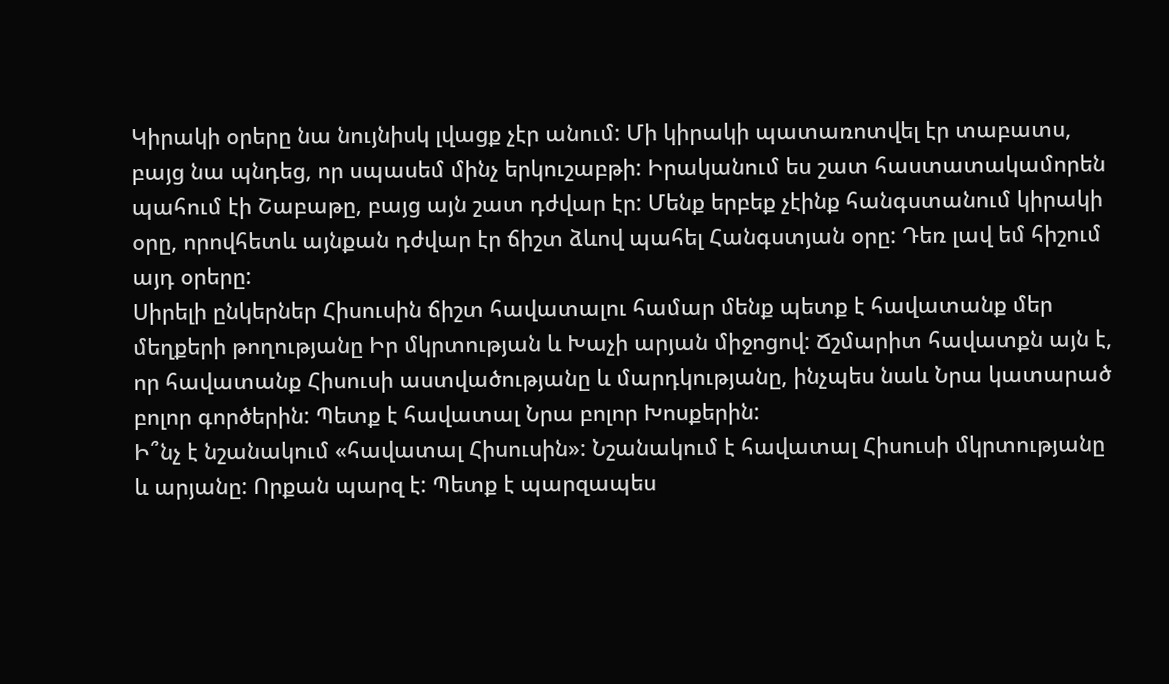Կիրակի օրերը նա նույնիսկ լվացք չէր անում: Մի կիրակի պատառոտվել էր տաբատս, բայց նա պնդեց, որ սպասեմ մինչ երկուշաբթի: Իրականում ես շատ հաստատակամորեն պահում էի Շաբաթը, բայց այն շատ դժվար էր: Մենք երբեք չէինք հանգստանում կիրակի օրը, որովհետև այնքան դժվար էր ճիշտ ձևով պահել Հանգստյան օրը: Դեռ լավ եմ հիշում այդ օրերը:
Սիրելի ընկերներ Հիսուսին ճիշտ հավատալու համար մենք պետք է հավատանք մեր մեղքերի թողությանը Իր մկրտության և Խաչի արյան միջոցով: Ճշմարիտ հավատքն այն է, որ հավատանք Հիսուսի աստվածությանը և մարդկությանը, ինչպես նաև Նրա կատարած բոլոր գործերին: Պետք է հավատալ Նրա բոլոր Խոսքերին:
Ի՞նչ է նշանակում «հավատալ Հիսուսին»: Նշանակում է հավատալ Հիսուսի մկրտությանը և արյանը: Որքան պարզ է: Պետք է պարզապես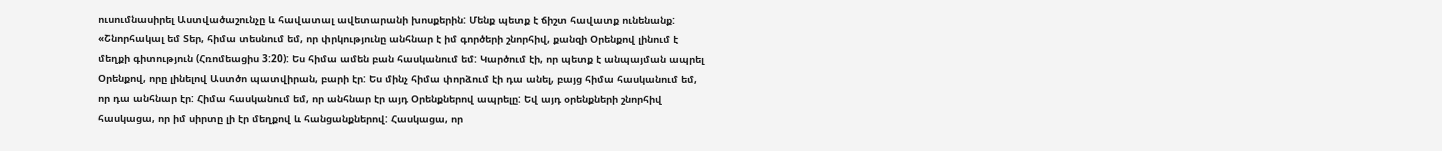ուսումնասիրել Աստվածաշունչը և հավատալ ավետարանի խոսքերին: Մենք պետք է ճիշտ հավատք ունենանք:
«Շնորհակալ եմ Տեր, հիմա տեսնում եմ, որ փրկությունը անհնար է իմ գործերի շնորհիվ, քանզի Օրենքով լինում է մեղքի գիտություն (Հռոմեացիս 3:20): Ես հիմա ամեն բան հասկանում եմ: Կարծում էի, որ պետք է անպայման ապրել Օրենքով, որը լինելով Աստծո պատվիրան, բարի էր: Ես մինչ հիմա փորձում էի դա անել, բայց հիմա հասկանում եմ, որ դա անհնար էր: Հիմա հասկանում եմ, որ անհնար էր այդ Օրենքներով ապրելը: Եվ այդ օրենքների շնորհիվ հասկացա, որ իմ սիրտը լի էր մեղքով և հանցանքներով: Հասկացա, որ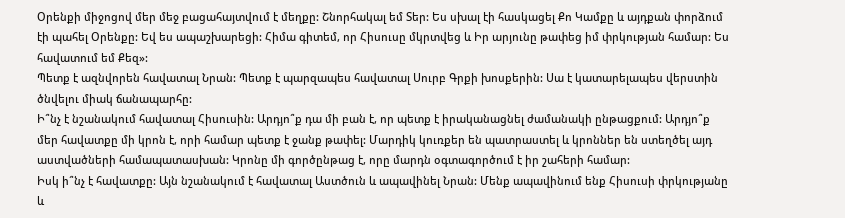Օրենքի միջոցով մեր մեջ բացահայտվում է մեղքը: Շնորհակալ եմ Տեր: Ես սխալ էի հասկացել Քո Կամքը և այդքան փորձում էի պահել Օրենքը: Եվ ես ապաշխարեցի: Հիմա գիտեմ, որ Հիսուսը մկրտվեց և Իր արյունը թափեց իմ փրկության համար: Ես հավատում եմ Քեզ»:
Պետք է ազնվորեն հավատալ Նրան: Պետք է պարզապես հավատալ Սուրբ Գրքի խոսքերին: Սա է կատարելապես վերստին ծնվելու միակ ճանապարհը:
Ի՞նչ է նշանակում հավատալ Հիսուսին: Արդյո՞ք դա մի բան է, որ պետք է իրականացնել ժամանակի ընթացքում: Արդյո՞ք մեր հավատքը մի կրոն է, որի համար պետք է ջանք թափել: Մարդիկ կուռքեր են պատրաստել և կրոններ են ստեղծել այդ աստվածների համապատասխան: Կրոնը մի գործընթաց է, որը մարդն օգտագործում է իր շահերի համար:
Իսկ ի՞նչ է հավատքը: Այն նշանակում է հավատալ Աստծուն և ապավինել Նրան: Մենք ապավինում ենք Հիսուսի փրկությանը և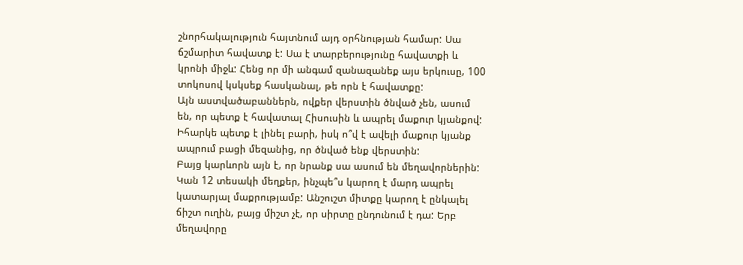շնորհակալություն հայտնում այդ օրհնության համար: Սա ճշմարիտ հավատք է: Սա է տարբերությունը հավատքի և կրոնի միջև: Հենց որ մի անգամ զանազանեք այս երկուսը, 100 տոկոսով կսկսեք հասկանալ, թե որն է հավատքը:
Այն աստվածաբաններն, ովքեր վերստին ծնված չեն, ասում են, որ պետք է հավատալ Հիսուսին և ապրել մաքուր կյանքով: Իհարկե պետք է լինել բարի, իսկ ո՞վ է ավելի մաքուր կյանք ապրում բացի մեզանից, որ ծնված ենք վերստին:
Բայց կարևորն այն է, որ նրանք սա ասում են մեղավորներին: Կան 12 տեսակի մեղքեր, ինչպե՞ս կարող է մարդ ապրել կատարյալ մաքրությամբ: Անշուշտ միտքը կարող է ընկալել ճիշտ ուղին, բայց միշտ չէ, որ սիրտը ընդունում է դա: Երբ մեղավորը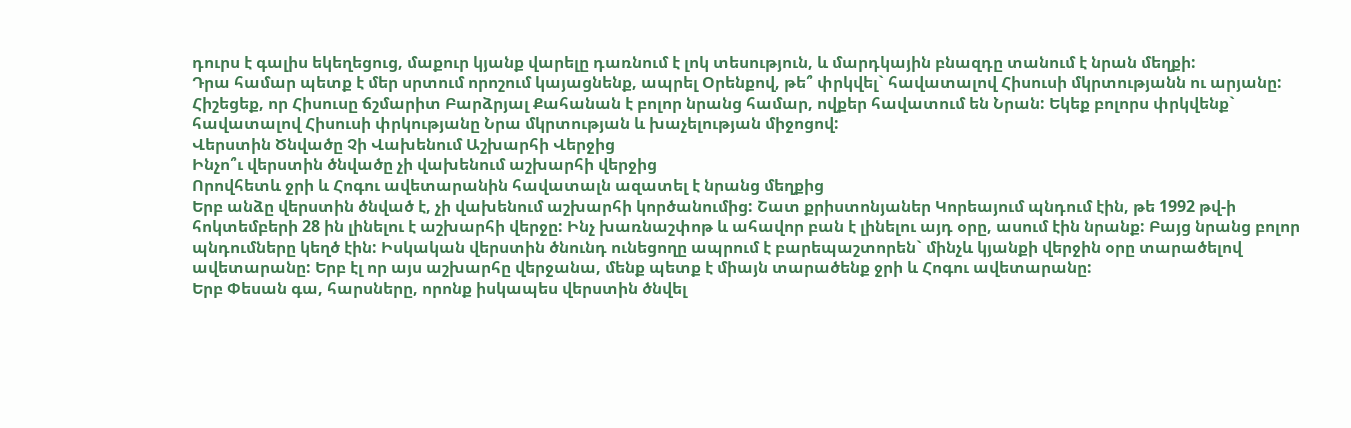դուրս է գալիս եկեղեցուց, մաքուր կյանք վարելը դառնում է լոկ տեսություն, և մարդկային բնազդը տանում է նրան մեղքի:
Դրա համար պետք է մեր սրտում որոշում կայացնենք, ապրել Օրենքով, թե՞ փրկվել` հավատալով Հիսուսի մկրտությանն ու արյանը:
Հիշեցեք, որ Հիսուսը ճշմարիտ Բարձրյալ Քահանան է բոլոր նրանց համար, ովքեր հավատում են Նրան: Եկեք բոլորս փրկվենք` հավատալով Հիսուսի փրկությանը Նրա մկրտության և խաչելության միջոցով:
Վերստին Ծնվածը Չի Վախենում Աշխարհի Վերջից
Ինչո՞ւ վերստին ծնվածը չի վախենում աշխարհի վերջից
Որովհետև ջրի և Հոգու ավետարանին հավատալն ազատել է նրանց մեղքից
Երբ անձը վերստին ծնված է, չի վախենում աշխարհի կործանումից: Շատ քրիստոնյաներ Կորեայում պնդում էին, թե 1992 թվ-ի հոկտեմբերի 28 ին լինելու է աշխարհի վերջը: Ինչ խառնաշփոթ և ահավոր բան է լինելու այդ օրը, ասում էին նրանք: Բայց նրանց բոլոր պնդումները կեղծ էին: Իսկական վերստին ծնունդ ունեցողը ապրում է բարեպաշտորեն` մինչև կյանքի վերջին օրը տարածելով ավետարանը: Երբ էլ որ այս աշխարհը վերջանա, մենք պետք է միայն տարածենք ջրի և Հոգու ավետարանը:
Երբ Փեսան գա, հարսները, որոնք իսկապես վերստին ծնվել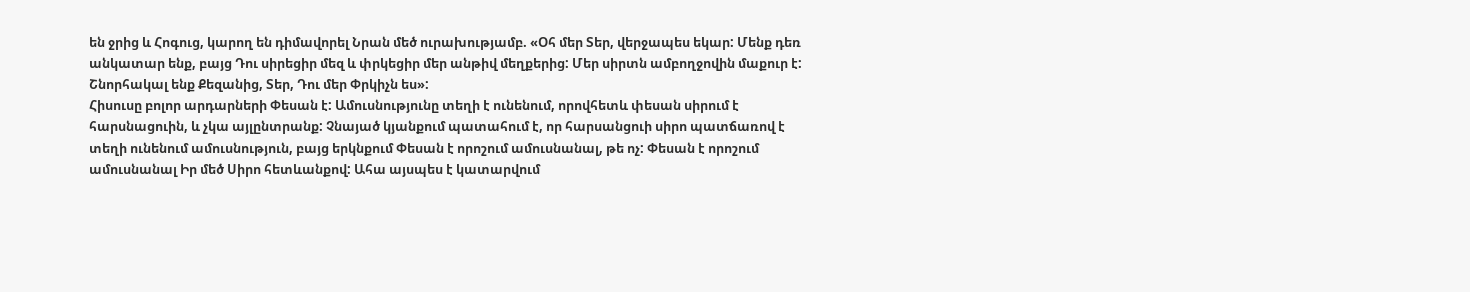են ջրից և Հոգուց, կարող են դիմավորել Նրան մեծ ուրախությամբ. «Օհ մեր Տեր, վերջապես եկար: Մենք դեռ անկատար ենք, բայց Դու սիրեցիր մեզ և փրկեցիր մեր անթիվ մեղքերից: Մեր սիրտն ամբողջովին մաքուր է: Շնորհակալ ենք Քեզանից, Տեր, Դու մեր Փրկիչն ես»:
Հիսուսը բոլոր արդարների Փեսան է: Ամուսնությունը տեղի է ունենում, որովհետև փեսան սիրում է հարսնացուին, և չկա այլընտրանք: Չնայած կյանքում պատահում է, որ հարսանցուի սիրո պատճառով է տեղի ունենում ամուսնություն, բայց երկնքում Փեսան է որոշում ամուսնանալ, թե ոչ: Փեսան է որոշում ամուսնանալ Իր մեծ Սիրո հետևանքով: Ահա այսպես է կատարվում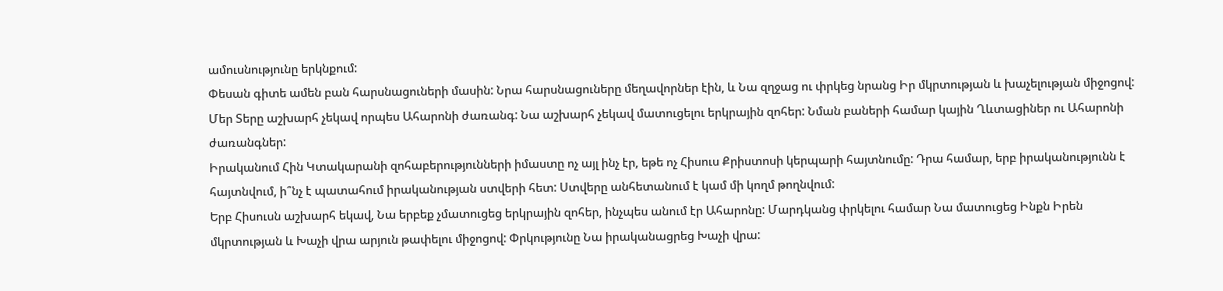ամուսնությունը երկնքում:
Փեսան գիտե ամեն բան հարսնացուների մասին: Նրա հարսնացուները մեղավորներ էին, և Նա զղջաց ու փրկեց նրանց Իր մկրտության և խաչելության միջոցով:
Մեր Տերը աշխարհ չեկավ որպես Ահարոնի ժառանգ: Նա աշխարհ չեկավ մատուցելու երկրային զոհեր: Նման բաների համար կային Ղևտացիներ ու Ահարոնի ժառանգներ:
Իրականում Հին Կտակարանի զոհաբերությունների իմաստը ոչ այլ ինչ էր, եթե ոչ Հիսուս Քրիստոսի կերպարի հայտնումը: Դրա համար, երբ իրականությունն է հայտնվում, ի՞նչ է պատահում իրականության ստվերի հետ: Ստվերը անհետանում է կամ մի կողմ թողնվում:
Երբ Հիսուսն աշխարհ եկավ, Նա երբեք չմատուցեց երկրային զոհեր, ինչպես անում էր Ահարոնը: Մարդկանց փրկելու համար Նա մատուցեց Ինքն Իրեն մկրտության և Խաչի վրա արյուն թափելու միջոցով: Փրկությունը Նա իրականացրեց Խաչի վրա: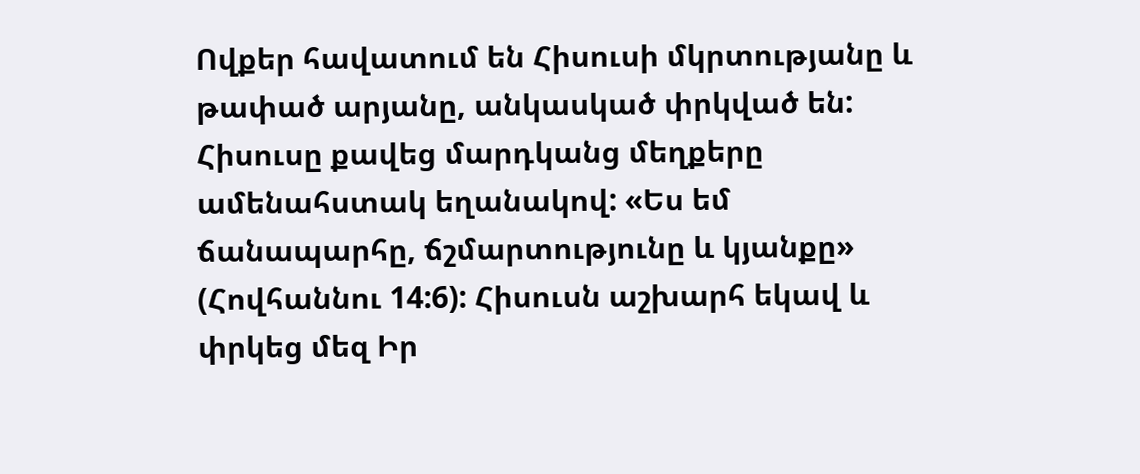Ովքեր հավատում են Հիսուսի մկրտությանը և թափած արյանը, անկասկած փրկված են: Հիսուսը քավեց մարդկանց մեղքերը ամենահստակ եղանակով: «Ես եմ ճանապարհը, ճշմարտությունը և կյանքը» (Հովհաննու 14:6): Հիսուսն աշխարհ եկավ և փրկեց մեզ Իր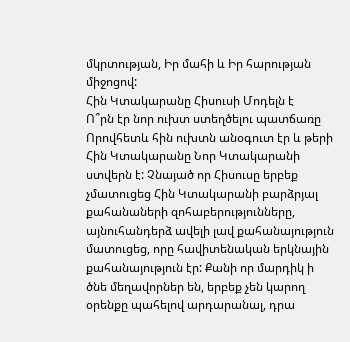մկրտության, Իր մահի և Իր հարության միջոցով:
Հին Կտակարանը Հիսուսի Մոդելն է
Ո՞րն էր նոր ուխտ ստեղծելու պատճառը
Որովհետև հին ուխտն անօգուտ էր և թերի
Հին Կտակարանը Նոր Կտակարանի ստվերն է: Չնայած որ Հիսուսը երբեք չմատուցեց Հին Կտակարանի բարձրյալ քահանաների զոհաբերությունները, այնուհանդերձ ավելի լավ քահանայություն մատուցեց, որը հավիտենական երկնային քահանայություն էր: Քանի որ մարդիկ ի ծնե մեղավորներ են, երբեք չեն կարող օրենքը պահելով արդարանալ, դրա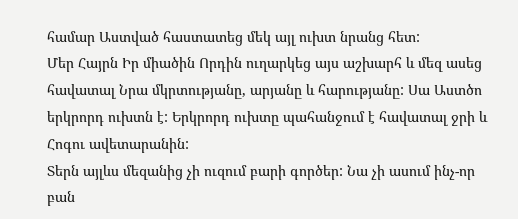համար Աստված հաստատեց մեկ այլ ուխտ նրանց հետ:
Մեր Հայրն Իր միածին Որդին ուղարկեց այս աշխարհ և մեզ ասեց հավատալ Նրա մկրտությանը, արյանը և հարությանը: Սա Աստծո երկրորդ ուխտն է: Երկրորդ ուխտը պահանջում է հավատալ ջրի և Հոգու ավետարանին:
Տերն այլևս մեզանից չի ուզում բարի գործեր: Նա չի ասում ինչ-որ բան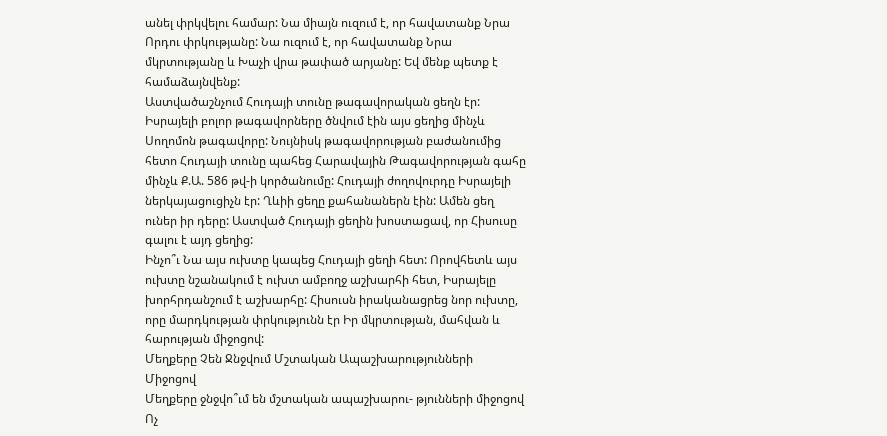անել փրկվելու համար: Նա միայն ուզում է, որ հավատանք Նրա Որդու փրկությանը: Նա ուզում է, որ հավատանք Նրա մկրտությանը և Խաչի վրա թափած արյանը: Եվ մենք պետք է համաձայնվենք:
Աստվածաշնչում Հուդայի տունը թագավորական ցեղն էր: Իսրայելի բոլոր թագավորները ծնվում էին այս ցեղից մինչև Սողոմոն թագավորը: Նույնիսկ թագավորության բաժանումից հետո Հուդայի տունը պահեց Հարավային Թագավորության գահը մինչև Ք.Ա. 586 թվ-ի կործանումը: Հուդայի ժողովուրդը Իսրայելի ներկայացուցիչն էր: Ղևիի ցեղը քահանաներն էին: Ամեն ցեղ ուներ իր դերը: Աստված Հուդայի ցեղին խոստացավ, որ Հիսուսը գալու է այդ ցեղից:
Ինչո՞ւ Նա այս ուխտը կապեց Հուդայի ցեղի հետ: Որովհետև այս ուխտը նշանակում է ուխտ ամբողջ աշխարհի հետ, Իսրայելը խորհրդանշում է աշխարհը: Հիսուսն իրականացրեց նոր ուխտը, որը մարդկության փրկությունն էր Իր մկրտության, մահվան և հարության միջոցով:
Մեղքերը Չեն Ջնջվում Մշտական Ապաշխարությունների Միջոցով
Մեղքերը ջնջվո՞ւմ են մշտական ապաշխարու- թյունների միջոցով
Ոչ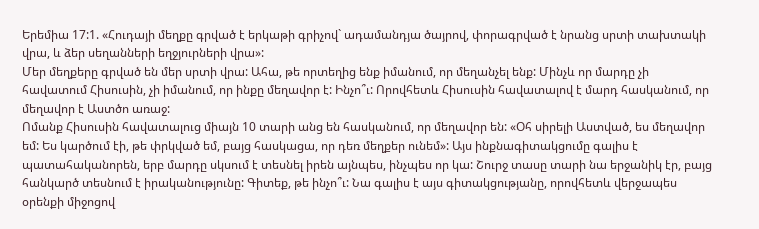Երեմիա 17:1. «Հուդայի մեղքը գրված է երկաթի գրիչով` ադամանդյա ծայրով, փորագրված է նրանց սրտի տախտակի վրա, և ձեր սեղանների եղջյուրների վրա»:
Մեր մեղքերը գրված են մեր սրտի վրա: Ահա, թե որտեղից ենք իմանում, որ մեղանչել ենք: Մինչև որ մարդը չի հավատում Հիսուսին, չի իմանում, որ ինքը մեղավոր է: Ինչո՞ւ: Որովհետև Հիսուսին հավատալով է մարդ հասկանում, որ մեղավոր է Աստծո առաջ:
Ոմանք Հիսուսին հավատալուց միայն 10 տարի անց են հասկանում, որ մեղավոր են: «Օհ սիրելի Աստված, ես մեղավոր եմ: Ես կարծում էի, թե փրկված եմ, բայց հասկացա, որ դեռ մեղքեր ունեմ»: Այս ինքնագիտակցումը գալիս է պատահականորեն, երբ մարդը սկսում է տեսնել իրեն այնպես, ինչպես որ կա: Շուրջ տասը տարի նա երջանիկ էր, բայց հանկարծ տեսնում է իրականությունը: Գիտեք, թե ինչո՞ւ: Նա գալիս է այս գիտակցությանը, որովհետև վերջապես օրենքի միջոցով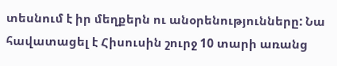տեսնում է իր մեղքերն ու անօրենությունները: Նա հավատացել է Հիսուսին շուրջ 10 տարի առանց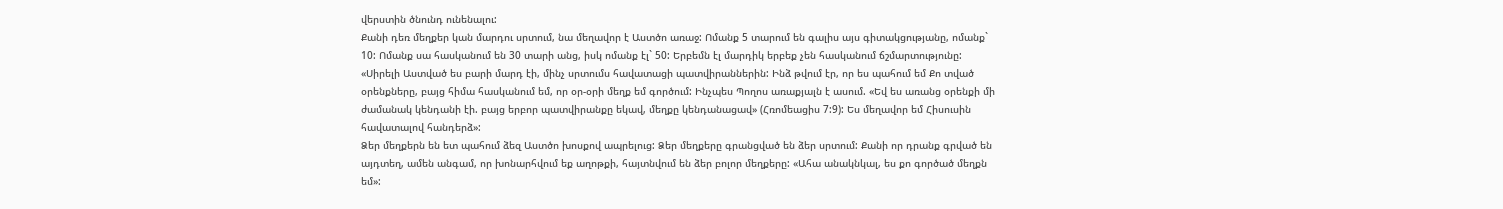վերստին ծնունդ ունենալու:
Քանի դեռ մեղքեր կան մարդու սրտում, նա մեղավոր է Աստծո առաջ: Ոմանք 5 տարում են գալիս այս գիտակցությանը, ոմանք` 10: Ոմանք սա հասկանում են 30 տարի անց, իսկ ոմանք էլ` 50: Երբեմն էլ մարդիկ երբեք չեն հասկանում ճշմարտությունը: «Սիրելի Աստված ես բարի մարդ էի, մինչ սրտումս հավատացի պատվիրաններին: Ինձ թվում էր, որ ես պահում եմ Քո տված օրենքները, բայց հիմա հասկանում եմ, որ օր-օրի մեղք եմ գործում: Ինչպես Պողոս առաքյալն է ասում. «Եվ ես առանց օրենքի մի ժամանակ կենդանի էի. բայց երբոր պատվիրանքը եկավ, մեղքը կենդանացավ» (Հռոմեացիս 7:9): Ես մեղավոր եմ Հիսուսին հավատալով հանդերձ»:
Ձեր մեղքերն են ետ պահում ձեզ Աստծո խոսքով ապրելուց: Ձեր մեղքերը գրանցված են ձեր սրտում: Քանի որ դրանք գրված են այդտեղ, ամեն անգամ, որ խոնարհվում եք աղոթքի, հայտնվում են ձեր բոլոր մեղքերը: «Ահա անակնկալ, ես քո գործած մեղքն եմ»: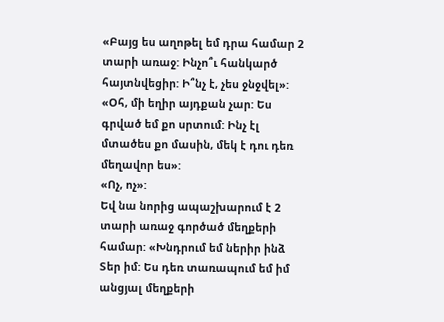«Բայց ես աղոթել եմ դրա համար 2 տարի առաջ: Ինչո՞ւ հանկարծ հայտնվեցիր: Ի՞նչ է, չես ջնջվել»:
«Օհ, մի եղիր այդքան չար: Ես գրված եմ քո սրտում: Ինչ էլ մտածես քո մասին, մեկ է դու դեռ մեղավոր ես»:
«Ոչ, ոչ»:
Եվ նա նորից ապաշխարում է 2 տարի առաջ գործած մեղքերի համար: «Խնդրում եմ ներիր ինձ Տեր իմ: Ես դեռ տառապում եմ իմ անցյալ մեղքերի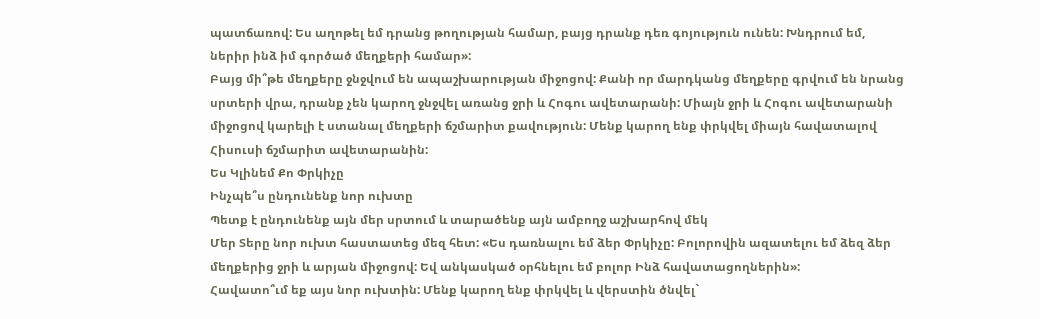պատճառով: Ես աղոթել եմ դրանց թողության համար, բայց դրանք դեռ գոյություն ունեն: Խնդրում եմ, ներիր ինձ իմ գործած մեղքերի համար»:
Բայց մի՞թե մեղքերը ջնջվում են ապաշխարության միջոցով: Քանի որ մարդկանց մեղքերը գրվում են նրանց սրտերի վրա, դրանք չեն կարող ջնջվել առանց ջրի և Հոգու ավետարանի: Միայն ջրի և Հոգու ավետարանի միջոցով կարելի է ստանալ մեղքերի ճշմարիտ քավություն: Մենք կարող ենք փրկվել միայն հավատալով Հիսուսի ճշմարիտ ավետարանին:
Ես Կլինեմ Քո Փրկիչը
Ինչպե՞ս ընդունենք նոր ուխտը
Պետք է ընդունենք այն մեր սրտում և տարածենք այն ամբողջ աշխարհով մեկ
Մեր Տերը նոր ուխտ հաստատեց մեզ հետ: «Ես դառնալու եմ ձեր Փրկիչը: Բոլորովին ազատելու եմ ձեզ ձեր մեղքերից ջրի և արյան միջոցով: Եվ անկասկած օրհնելու եմ բոլոր Ինձ հավատացողներին»:
Հավատո՞ւմ եք այս նոր ուխտին: Մենք կարող ենք փրկվել և վերստին ծնվել`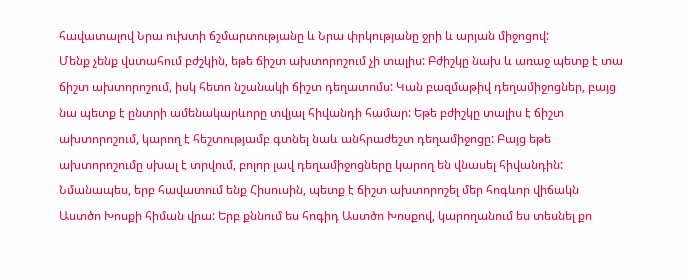հավատալով Նրա ուխտի ճշմարտությանը և Նրա փրկությանը ջրի և արյան միջոցով:
Մենք չենք վստահում բժշկին, եթե ճիշտ ախտորոշում չի տալիս: Բժիշկը նախ և առաջ պետք է տա ճիշտ ախտորոշում, իսկ հետո նշանակի ճիշտ դեղատոմս: Կան բազմաթիվ դեղամիջոցներ, բայց նա պետք է ընտրի ամենակարևորը տվյալ հիվանդի համար: Եթե բժիշկը տալիս է ճիշտ ախտորոշում, կարող է հեշտությամբ գտնել նաև անհրաժեշտ դեղամիջոցը: Բայց եթե ախտորոշումը սխալ է տրվում, բոլոր լավ դեղամիջոցները կարող են վնասել հիվանդին:
Նմանապես, երբ հավատում ենք Հիսուսին, պետք է ճիշտ ախտորոշել մեր հոգևոր վիճակն Աստծո Խոսքի հիման վրա: Երբ քննում ես հոգիդ Աստծո Խոսքով, կարողանում ես տեսնել քո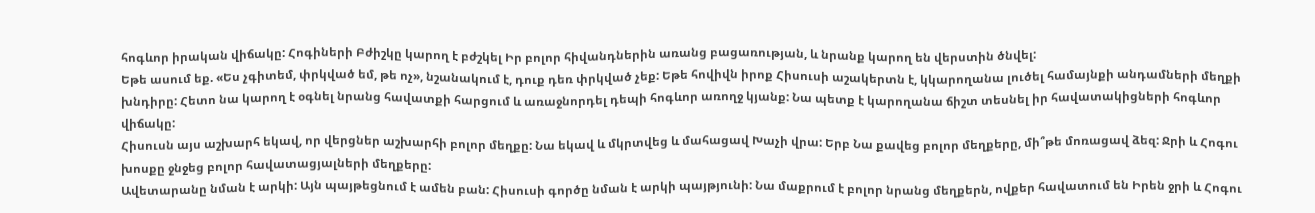հոգևոր իրական վիճակը: Հոգիների Բժիշկը կարող է բժշկել Իր բոլոր հիվանդներին առանց բացառության, և նրանք կարող են վերստին ծնվել:
Եթե ասում եք. «Ես չգիտեմ, փրկված եմ, թե ոչ», նշանակում է, դուք դեռ փրկված չեք: Եթե հովիվն իրոք Հիսուսի աշակերտն է, կկարողանա լուծել համայնքի անդամների մեղքի խնդիրը: Հետո նա կարող է օգնել նրանց հավատքի հարցում և առաջնորդել դեպի հոգևոր առողջ կյանք: Նա պետք է կարողանա ճիշտ տեսնել իր հավատակիցների հոգևոր վիճակը:
Հիսուսն այս աշխարհ եկավ, որ վերցներ աշխարհի բոլոր մեղքը: Նա եկավ և մկրտվեց և մահացավ Խաչի վրա: Երբ Նա քավեց բոլոր մեղքերը, մի՞թե մոռացավ ձեզ: Ջրի և Հոգու խոսքը ջնջեց բոլոր հավատացյալների մեղքերը:
Ավետարանը նման է արկի: Այն պայթեցնում է ամեն բան: Հիսուսի գործը նման է արկի պայթյունի: Նա մաքրում է բոլոր նրանց մեղքերն, ովքեր հավատում են Իրեն ջրի և Հոգու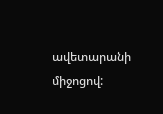ավետարանի միջոցով: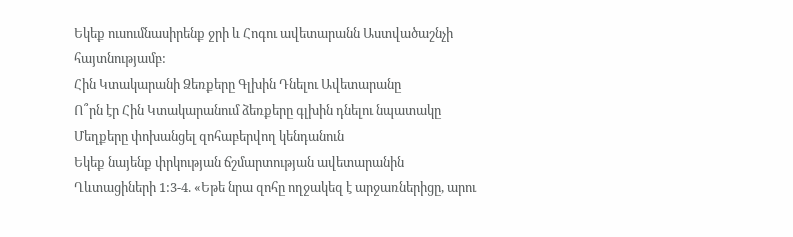Եկեք ուսումնասիրենք ջրի և Հոգու ավետարանն Աստվածաշնչի հայտնությամբ:
Հին Կտակարանի Ձեռքերը Գլխին Դնելու Ավետարանը
Ո՞րն էր Հին Կտակարանում ձեռքերը գլխին դնելու նպատակը
Մեղքերը փոխանցել զոհաբերվող կենդանուն
Եկեք նայենք փրկության ճշմարտության ավետարանին Ղևտացիների 1:3-4. «Եթե նրա զոհը ողջակեզ է արջառներիցը, արու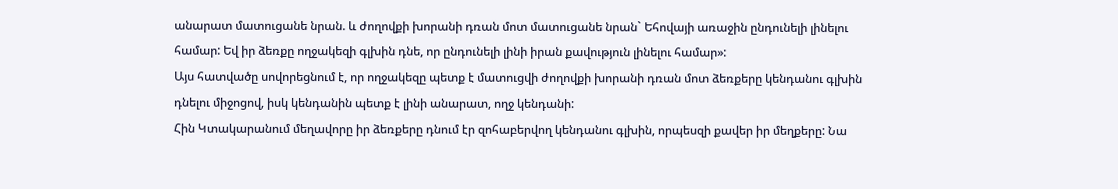անարատ մատուցանե նրան. և ժողովքի խորանի դռան մոտ մատուցանե նրան` Եհովայի առաջին ընդունելի լինելու համար: Եվ իր ձեռքը ողջակեզի գլխին դնե, որ ընդունելի լինի իրան քավություն լինելու համար»:
Այս հատվածը սովորեցնում է, որ ողջակեզը պետք է մատուցվի ժողովքի խորանի դռան մոտ ձեռքերը կենդանու գլխին դնելու միջոցով, իսկ կենդանին պետք է լինի անարատ, ողջ կենդանի:
Հին Կտակարանում մեղավորը իր ձեռքերը դնում էր զոհաբերվող կենդանու գլխին, որպեսզի քավեր իր մեղքերը: Նա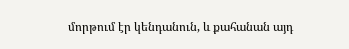մորթում էր կենդանուն, և քահանան այդ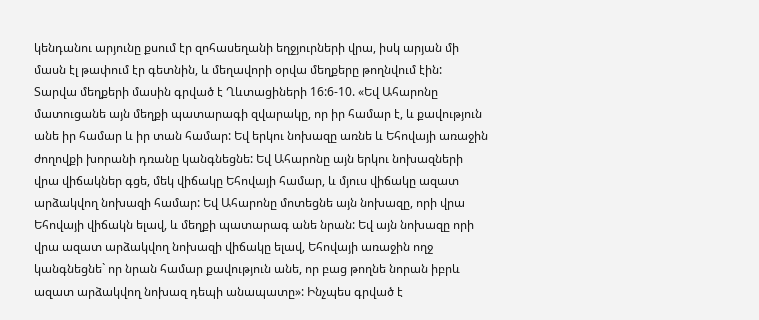կենդանու արյունը քսում էր զոհասեղանի եղջյուրների վրա, իսկ արյան մի մասն էլ թափում էր գետնին, և մեղավորի օրվա մեղքերը թողնվում էին:
Տարվա մեղքերի մասին գրված է Ղևտացիների 16:6-10. «Եվ Ահարոնը մատուցանե այն մեղքի պատարագի զվարակը, որ իր համար է, և քավություն անե իր համար և իր տան համար: Եվ երկու նոխազը առնե և Եհովայի առաջին ժողովքի խորանի դռանը կանգնեցնե: Եվ Ահարոնը այն երկու նոխազների վրա վիճակներ գցե, մեկ վիճակը Եհովայի համար, և մյուս վիճակը ազատ արձակվող նոխազի համար: Եվ Ահարոնը մոտեցնե այն նոխազը, որի վրա Եհովայի վիճակն ելավ, և մեղքի պատարագ անե նրան: Եվ այն նոխազը որի վրա ազատ արձակվող նոխազի վիճակը ելավ, Եհովայի առաջին ողջ կանգնեցնե` որ նրան համար քավություն անե, որ բաց թողնե նորան իբրև ազատ արձակվող նոխազ դեպի անապատը»: Ինչպես գրված է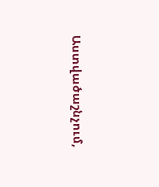Աստվածաշնչում,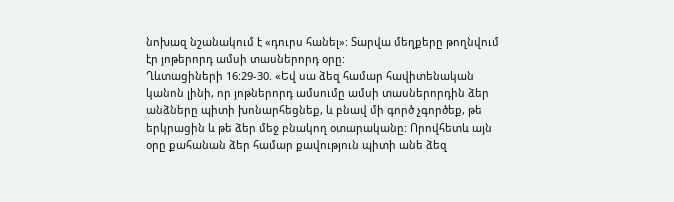նոխազ նշանակում է «դուրս հանել»: Տարվա մեղքերը թողնվում էր յոթերորդ ամսի տասներորդ օրը:
Ղևտացիների 16:29-30. «Եվ սա ձեզ համար հավիտենական կանոն լինի, որ յոթներորդ ամսումը ամսի տասներորդին ձեր անձները պիտի խոնարհեցնեք, և բնավ մի գործ չգործեք, թե երկրացին և թե ձեր մեջ բնակող օտարականը: Որովհետև այն օրը քահանան ձեր համար քավություն պիտի անե ձեզ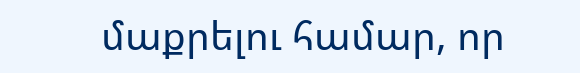մաքրելու համար, որ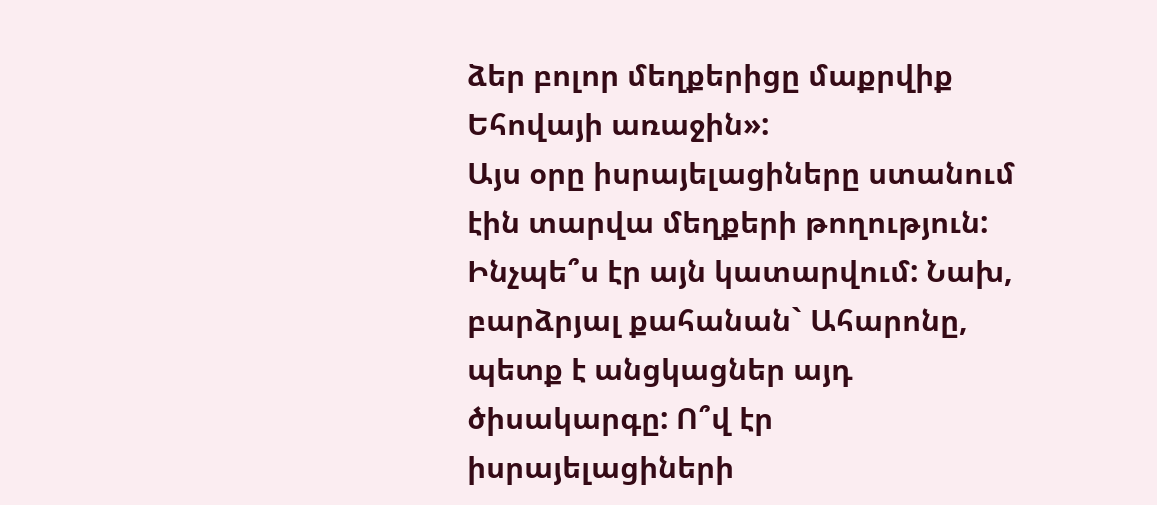ձեր բոլոր մեղքերիցը մաքրվիք Եհովայի առաջին»:
Այս օրը իսրայելացիները ստանում էին տարվա մեղքերի թողություն: Ինչպե՞ս էր այն կատարվում: Նախ, բարձրյալ քահանան` Ահարոնը, պետք է անցկացներ այդ ծիսակարգը: Ո՞վ էր իսրայելացիների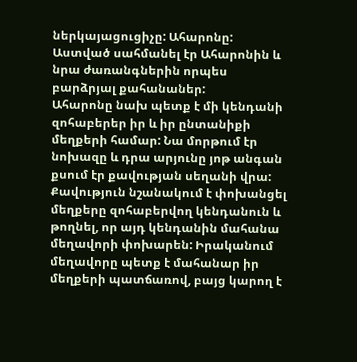ներկայացուցիչը: Ահարոնը: Աստված սահմանել էր Ահարոնին և նրա ժառանգներին որպես բարձրյալ քահանաներ:
Ահարոնը նախ պետք է մի կենդանի զոհաբերեր իր և իր ընտանիքի մեղքերի համար: Նա մորթում էր նոխազը և դրա արյունը յոթ անգան քսում էր քավության սեղանի վրա:
Քավություն նշանակում է փոխանցել մեղքերը զոհաբերվող կենդանուն և թողնել, որ այդ կենդանին մահանա մեղավորի փոխարեն: Իրականում մեղավորը պետք է մահանար իր մեղքերի պատճառով, բայց կարող է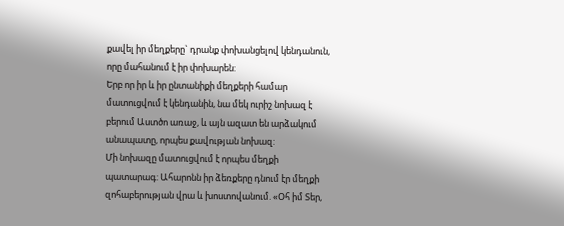քավել իր մեղքերը` դրանք փոխանցելով կենդանուն, որը մահանում է իր փոխարեն:
Երբ որ իր և իր ընտանիքի մեղքերի համար մատուցվում է կենդանին, նա մեկ ուրիշ նոխազ է բերում Աստծո առաջ, և այն ազատ են արձակում անապատը, որպես քավության նոխազ:
Մի նոխազը մատուցվում է որպես մեղքի պատարագ: Ահարոնն իր ձեռքերը դնում էր մեղքի զոհաբերության վրա և խոստովանում. «Օհ իմ Տեր,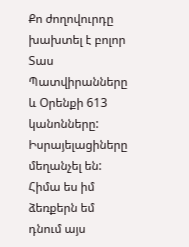Քո ժողովուրդը խախտել է բոլոր Տաս Պատվիրանները և Օրենքի 613 կանոնները: Իսրայելացիները մեղանչել են: Հիմա ես իմ ձեռքերն եմ դնում այս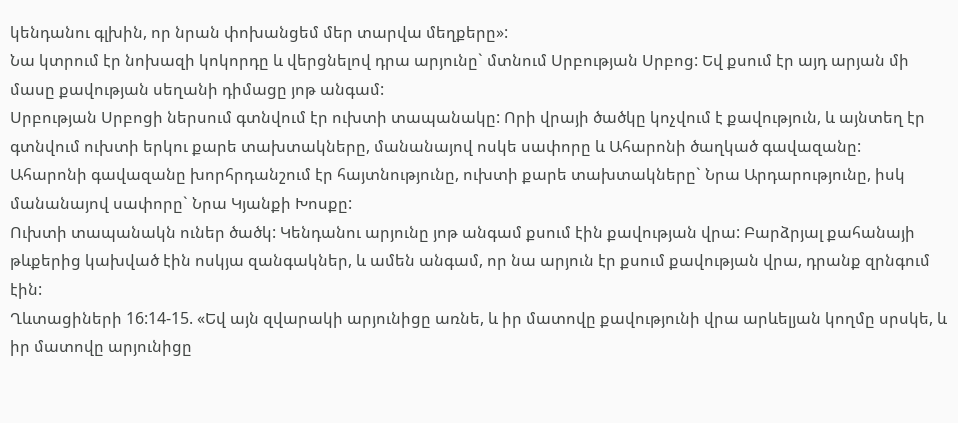կենդանու գլխին, որ նրան փոխանցեմ մեր տարվա մեղքերը»:
Նա կտրում էր նոխազի կոկորդը և վերցնելով դրա արյունը` մտնում Սրբության Սրբոց: Եվ քսում էր այդ արյան մի մասը քավության սեղանի դիմացը յոթ անգամ:
Սրբության Սրբոցի ներսում գտնվում էր ուխտի տապանակը: Որի վրայի ծածկը կոչվում է քավություն, և այնտեղ էր գտնվում ուխտի երկու քարե տախտակները, մանանայով ոսկե սափորը և Ահարոնի ծաղկած գավազանը:
Ահարոնի գավազանը խորհրդանշում էր հայտնությունը, ուխտի քարե տախտակները` Նրա Արդարությունը, իսկ մանանայով սափորը` Նրա Կյանքի Խոսքը:
Ուխտի տապանակն ուներ ծածկ: Կենդանու արյունը յոթ անգամ քսում էին քավության վրա: Բարձրյալ քահանայի թևքերից կախված էին ոսկյա զանգակներ, և ամեն անգամ, որ նա արյուն էր քսում քավության վրա, դրանք զրնգում էին:
Ղևտացիների 16:14-15. «Եվ այն զվարակի արյունիցը առնե, և իր մատովը քավությունի վրա արևելյան կողմը սրսկե, և իր մատովը արյունիցը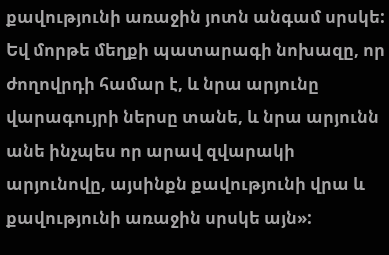քավությունի առաջին յոտն անգամ սրսկե: Եվ մորթե մեղքի պատարագի նոխազը, որ ժողովրդի համար է, և նրա արյունը վարագույրի ներսը տանե, և նրա արյունն անե ինչպես որ արավ զվարակի արյունովը, այսինքն քավությունի վրա և քավությունի առաջին սրսկե այն»: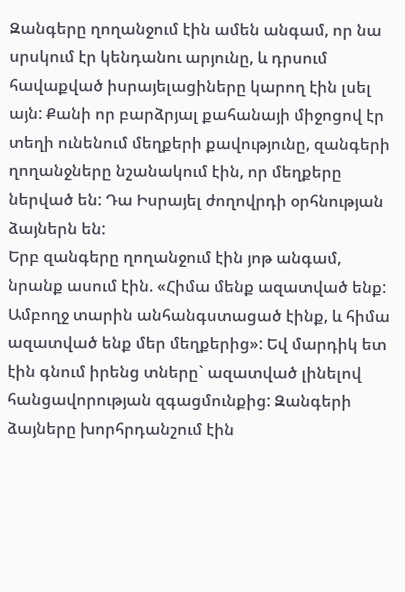Զանգերը ղողանջում էին ամեն անգամ, որ նա սրսկում էր կենդանու արյունը, և դրսում հավաքված իսրայելացիները կարող էին լսել այն: Քանի որ բարձրյալ քահանայի միջոցով էր տեղի ունենում մեղքերի քավությունը, զանգերի ղողանջները նշանակում էին, որ մեղքերը ներված են: Դա Իսրայել ժողովրդի օրհնության ձայներն են:
Երբ զանգերը ղողանջում էին յոթ անգամ, նրանք ասում էին. «Հիմա մենք ազատված ենք: Ամբողջ տարին անհանգստացած էինք, և հիմա ազատված ենք մեր մեղքերից»: Եվ մարդիկ ետ էին գնում իրենց տները` ազատված լինելով հանցավորության զգացմունքից: Զանգերի ձայները խորհրդանշում էին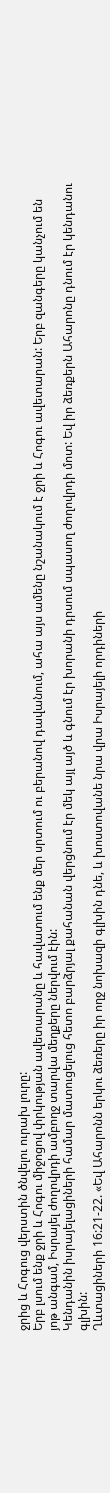ջրից և Հոգուց վերստին ծնվելու ուրախ լուրը:
Երբ լսում ենք ջրի և Հոգու միջոցով փրկության ավետարանը և հավատում ենք մեր սրտում ու բերանով դավանում, ահա այս ամենը նշանակում է ջրի և Հոգու ավետարան: Երբ զանգերը կանչում են յոթ անգամ, Իսրայել ժողովրդի ամբողջ տարվա մեղքերը ներվում էին:
Կենդանին իսրայելացիների համար մատուցելուց հետո բարձրյալ քահանան վերցնում էր մեկ այլ այծ և գնում էր խորանի դրսում սպասող ժողովրդի մոտ: Եվ իր ձեռքերն Ահարոնը դնում էր կենդանու գլխին:
Ղևտացիների 16:21-22. «Եվ Ահարոնն երկու ձեռերը իր ողջ նոխազի գլխին դնե, և խոստովանե նրա վրա Իսրայելի որդիների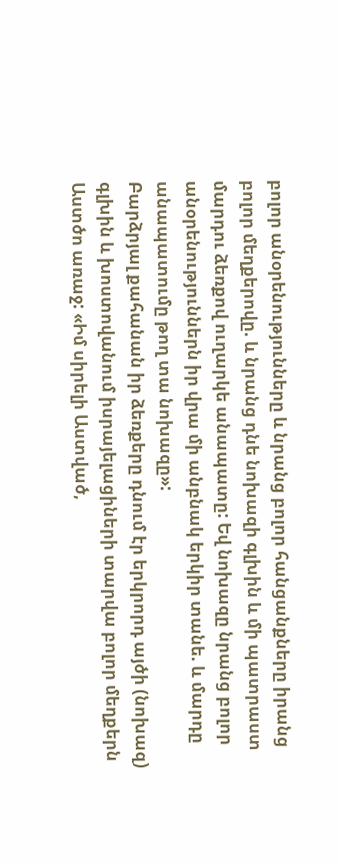բոլոր անօրենությունները և նրանց բոլոր հանցանքները իրանց բոլոր մեղքերովը. և նրանց դնե նոխազի գլխին և մի պատրաստ մարդու ձեռքով ուղարկե անապատը: Եվ նոխազը նրանց բոլոր անօրենություններն իր վրա մի անբնակ երկիր տանե. և մարդը անապատումը թող տա նոխազը»:
Բարձրյալ քահանան իր ձեռքերը դնում էր երկրորդ այծի (նոխազ) գլխին և խոստովանում իսրայելացիների տարվա բոլոր մեղքերն Աստծո առաջ: «Իմ սիրելի Աստված,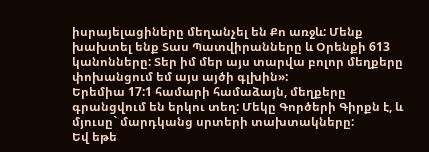իսրայելացիները մեղանչել են Քո առջև: Մենք խախտել ենք Տաս Պատվիրանները և Օրենքի 613 կանոնները: Տեր իմ մեր այս տարվա բոլոր մեղքերը փոխանցում եմ այս այծի գլխին»:
Երեմիա 17:1 համարի համաձայն, մեղքերը գրանցվում են երկու տեղ: Մեկը Գործերի Գիրքն է, և մյուսը` մարդկանց սրտերի տախտակները:
Եվ եթե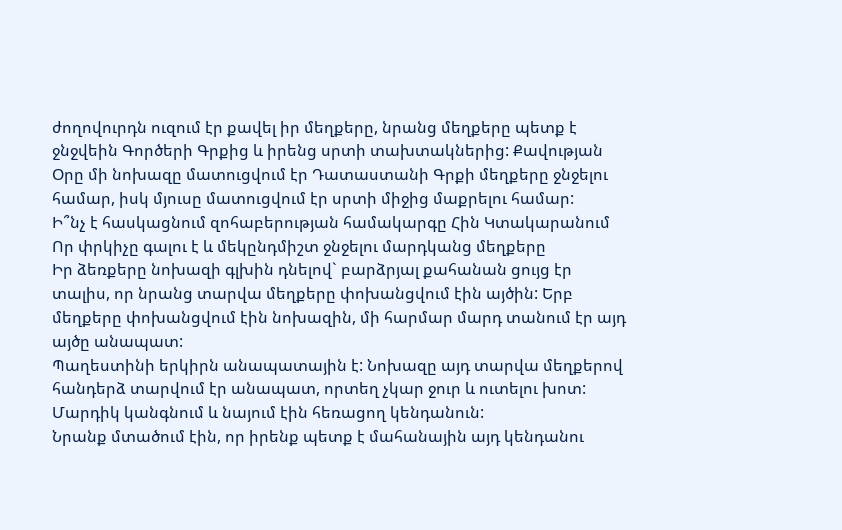ժողովուրդն ուզում էր քավել իր մեղքերը, նրանց մեղքերը պետք է ջնջվեին Գործերի Գրքից և իրենց սրտի տախտակներից: Քավության Օրը մի նոխազը մատուցվում էր Դատաստանի Գրքի մեղքերը ջնջելու համար, իսկ մյուսը մատուցվում էր սրտի միջից մաքրելու համար:
Ի՞նչ է հասկացնում զոհաբերության համակարգը Հին Կտակարանում
Որ փրկիչը գալու է և մեկընդմիշտ ջնջելու մարդկանց մեղքերը
Իր ձեռքերը նոխազի գլխին դնելով` բարձրյալ քահանան ցույց էր տալիս, որ նրանց տարվա մեղքերը փոխանցվում էին այծին: Երբ մեղքերը փոխանցվում էին նոխազին, մի հարմար մարդ տանում էր այդ այծը անապատ:
Պաղեստինի երկիրն անապատային է: Նոխազը այդ տարվա մեղքերով հանդերձ տարվում էր անապատ, որտեղ չկար ջուր և ուտելու խոտ: Մարդիկ կանգնում և նայում էին հեռացող կենդանուն:
Նրանք մտածում էին, որ իրենք պետք է մահանային այդ կենդանու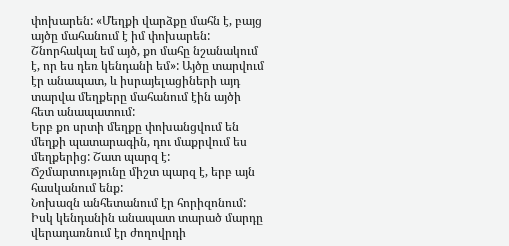փոխարեն: «Մեղքի վարձքը մահն է, բայց այծը մահանում է իմ փոխարեն: Շնորհակալ եմ այծ, քո մահը նշանակում է, որ ես դեռ կենդանի եմ»: Այծը տարվում էր անապատ, և իսրայելացիների այդ տարվա մեղքերը մահանում էին այծի հետ անապատում:
Երբ քո սրտի մեղքը փոխանցվում են մեղքի պատարագին, դու մաքրվում ես մեղքերից: Շատ պարզ է: Ճշմարտությունը միշտ պարզ է, երբ այն հասկանում ենք:
Նոխազն անհետանում էր հորիզոնում: Իսկ կենդանին անապատ տարած մարդը վերադառնում էր ժողովրդի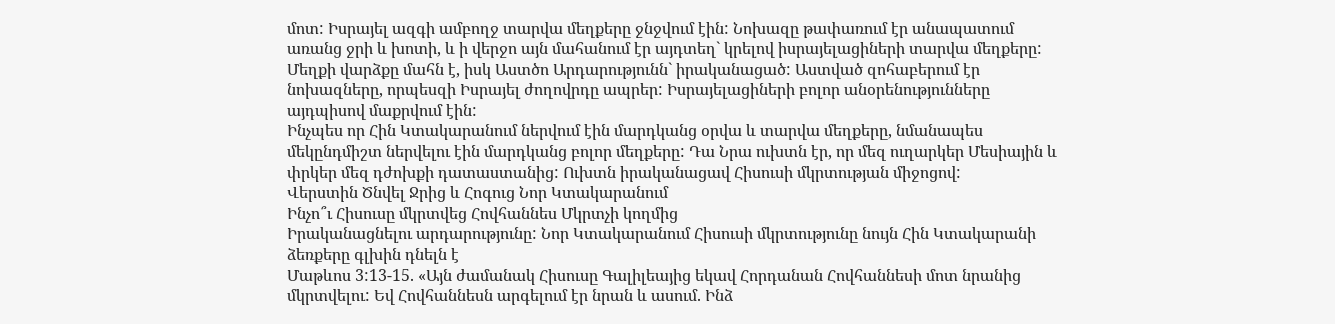մոտ: Իսրայել ազգի ամբողջ տարվա մեղքերը ջնջվում էին: Նոխազը թափառում էր անապատում առանց ջրի և խոտի, և ի վերջո այն մահանում էր այդտեղ` կրելով իսրայելացիների տարվա մեղքերը:
Մեղքի վարձքը մահն է, իսկ Աստծո Արդարությունն` իրականացած: Աստված զոհաբերում էր նոխազները, որպեսզի Իսրայել ժողովրդը ապրեր: Իսրայելացիների բոլոր անօրենությունները այդպիսով մաքրվում էին:
Ինչպես որ Հին Կտակարանում ներվում էին մարդկանց օրվա և տարվա մեղքերը, նմանապես մեկընդմիշտ ներվելու էին մարդկանց բոլոր մեղքերը: Դա Նրա ուխտն էր, որ մեզ ուղարկեր Մեսիային և փրկեր մեզ դժոխքի դատաստանից: Ուխտն իրականացավ Հիսուսի մկրտության միջոցով:
Վերստին Ծնվել Ջրից և Հոգուց Նոր Կտակարանում
Ինչո՞ւ Հիսուսը մկրտվեց Հովհաննես Մկրտչի կողմից
Իրականացնելու արդարությունը: Նոր Կտակարանում Հիսուսի մկրտությունը նույն Հին Կտակարանի ձեռքերը գլխին դնելն է
Մաթևոս 3:13-15. «Այն ժամանակ Հիսուսը Գալիլեայից եկավ Հորդանան Հովհաննեսի մոտ նրանից մկրտվելու: Եվ Հովհաննեսն արգելում էր նրան և ասում. Ինձ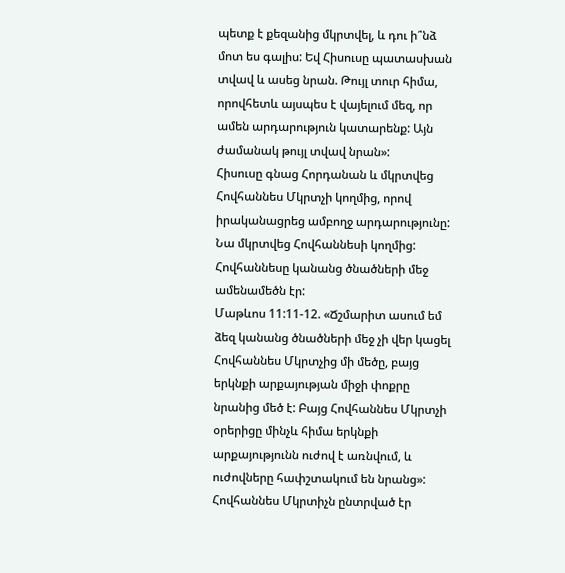պետք է քեզանից մկրտվել, և դու ի՞նձ մոտ ես գալիս: Եվ Հիսուսը պատասխան տվավ և ասեց նրան. Թույլ տուր հիմա, որովհետև այսպես է վայելում մեզ, որ ամեն արդարություն կատարենք: Այն ժամանակ թույլ տվավ նրան»:
Հիսուսը գնաց Հորդանան և մկրտվեց Հովհաննես Մկրտչի կողմից, որով իրականացրեց ամբողջ արդարությունը: Նա մկրտվեց Հովհաննեսի կողմից: Հովհաննեսը կանանց ծնածների մեջ ամենամեծն էր:
Մաթևոս 11:11-12. «Ճշմարիտ ասում եմ ձեզ կանանց ծնածների մեջ չի վեր կացել Հովհաննես Մկրտչից մի մեծը, բայց երկնքի արքայության միջի փոքրը նրանից մեծ է: Բայց Հովհաննես Մկրտչի օրերիցը մինչև հիմա երկնքի արքայությունն ուժով է առնվում, և ուժովները հափշտակում են նրանց»:
Հովհաննես Մկրտիչն ընտրված էր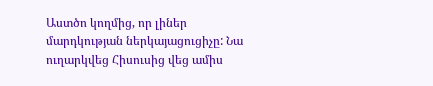Աստծո կողմից, որ լիներ մարդկության ներկայացուցիչը: Նա ուղարկվեց Հիսուսից վեց ամիս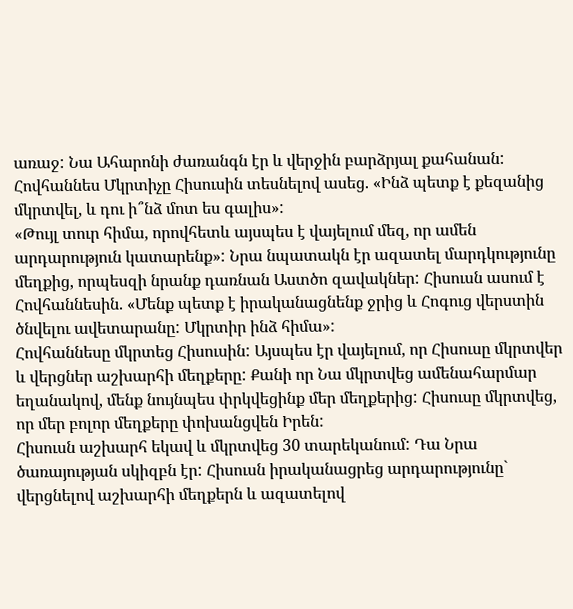առաջ: Նա Ահարոնի ժառանգն էր և վերջին բարձրյալ քահանան:
Հովհաննես Մկրտիչը Հիսուսին տեսնելով ասեց. «Ինձ պետք է քեզանից մկրտվել, և դու ի՞նձ մոտ ես գալիս»:
«Թույլ տուր հիմա, որովհետև այսպես է վայելում մեզ, որ ամեն արդարություն կատարենք»: Նրա նպատակն էր ազատել մարդկությունը մեղքից, որպեսզի նրանք դառնան Աստծո զավակներ: Հիսուսն ասում է Հովհաննեսին. «Մենք պետք է իրականացնենք ջրից և Հոգուց վերստին ծնվելու ավետարանը: Մկրտիր ինձ հիմա»:
Հովհաննեսը մկրտեց Հիսուսին: Այսպես էր վայելում, որ Հիսուսը մկրտվեր և վերցներ աշխարհի մեղքերը: Քանի որ Նա մկրտվեց ամենահարմար եղանակով, մենք նույնպես փրկվեցինք մեր մեղքերից: Հիսուսը մկրտվեց, որ մեր բոլոր մեղքերը փոխանցվեն Իրեն:
Հիսուսն աշխարհ եկավ և մկրտվեց 30 տարեկանում: Դա Նրա ծառայության սկիզբն էր: Հիսուսն իրականացրեց արդարությունը` վերցնելով աշխարհի մեղքերն և ազատելով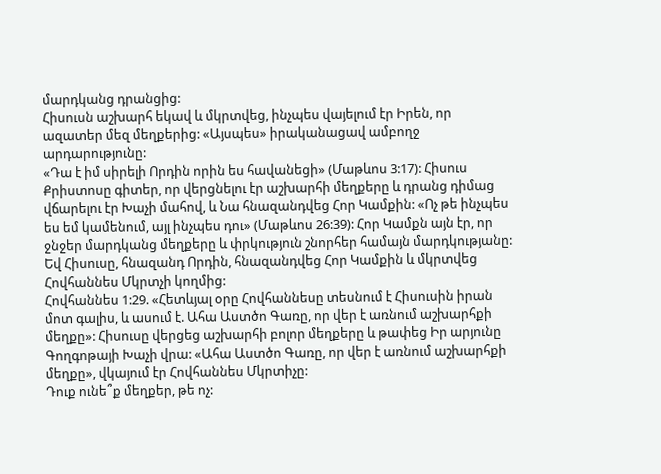մարդկանց դրանցից:
Հիսուսն աշխարհ եկավ և մկրտվեց, ինչպես վայելում էր Իրեն, որ ազատեր մեզ մեղքերից: «Այսպես» իրականացավ ամբողջ արդարությունը:
«Դա է իմ սիրելի Որդին որին ես հավանեցի» (Մաթևոս 3:17): Հիսուս Քրիստոսը գիտեր, որ վերցնելու էր աշխարհի մեղքերը և դրանց դիմաց վճարելու էր Խաչի մահով, և Նա հնազանդվեց Հոր Կամքին: «Ոչ թե ինչպես ես եմ կամենում, այլ ինչպես դու» (Մաթևոս 26:39): Հոր Կամքն այն էր, որ ջնջեր մարդկանց մեղքերը և փրկություն շնորհեր համայն մարդկությանը:
Եվ Հիսուսը, հնազանդ Որդին, հնազանդվեց Հոր Կամքին և մկրտվեց Հովհաննես Մկրտչի կողմից:
Հովհաննես 1:29. «Հետևյալ օրը Հովհաննեսը տեսնում է Հիսուսին իրան մոտ գալիս, և ասում է. Ահա Աստծո Գառը, որ վեր է առնում աշխարհքի մեղքը»: Հիսուսը վերցեց աշխարհի բոլոր մեղքերը և թափեց Իր արյունը Գողգոթայի Խաչի վրա: «Ահա Աստծո Գառը, որ վեր է առնում աշխարհքի մեղքը», վկայում էր Հովհաննես Մկրտիչը:
Դուք ունե՞ք մեղքեր, թե ոչ: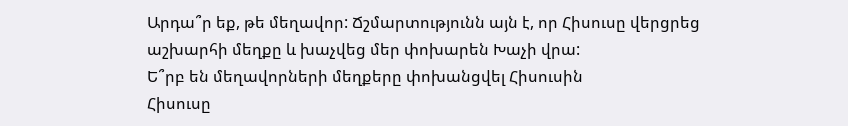Արդա՞ր եք, թե մեղավոր: Ճշմարտությունն այն է, որ Հիսուսը վերցրեց աշխարհի մեղքը և խաչվեց մեր փոխարեն Խաչի վրա:
Ե՞րբ են մեղավորների մեղքերը փոխանցվել Հիսուսին
Հիսուսը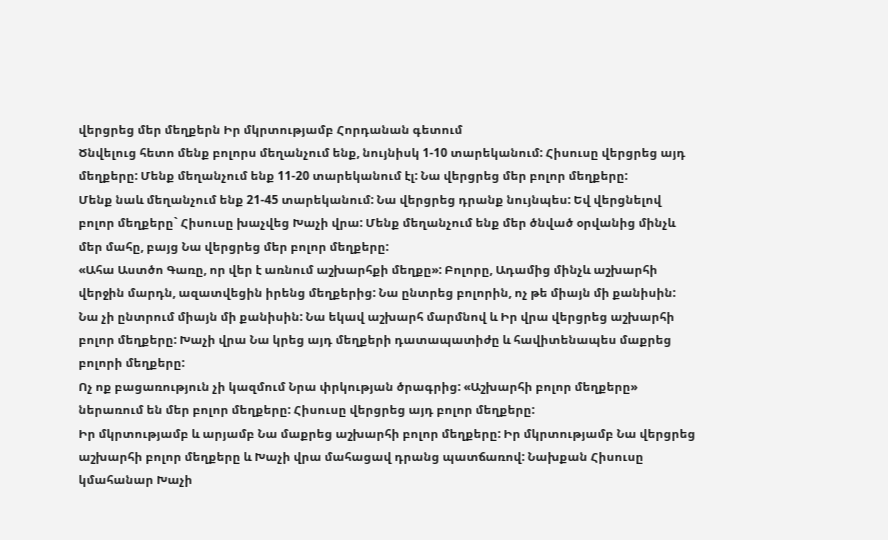վերցրեց մեր մեղքերն Իր մկրտությամբ Հորդանան գետում
Ծնվելուց հետո մենք բոլորս մեղանչում ենք, նույնիսկ 1-10 տարեկանում: Հիսուսը վերցրեց այդ մեղքերը: Մենք մեղանչում ենք 11-20 տարեկանում էլ: Նա վերցրեց մեր բոլոր մեղքերը:
Մենք նաև մեղանչում ենք 21-45 տարեկանում: Նա վերցրեց դրանք նույնպես: Եվ վերցնելով բոլոր մեղքերը` Հիսուսը խաչվեց Խաչի վրա: Մենք մեղանչում ենք մեր ծնված օրվանից մինչև մեր մահը, բայց Նա վերցրեց մեր բոլոր մեղքերը:
«Ահա Աստծո Գառը, որ վեր է առնում աշխարհքի մեղքը»: Բոլորը, Ադամից մինչև աշխարհի վերջին մարդն, ազատվեցին իրենց մեղքերից: Նա ընտրեց բոլորին, ոչ թե միայն մի քանիսին:
Նա չի ընտրում միայն մի քանիսին: Նա եկավ աշխարհ մարմնով և Իր վրա վերցրեց աշխարհի բոլոր մեղքերը: Խաչի վրա Նա կրեց այդ մեղքերի դատապատիժը և հավիտենապես մաքրեց բոլորի մեղքերը:
Ոչ ոք բացառություն չի կազմում Նրա փրկության ծրագրից: «Աշխարհի բոլոր մեղքերը» ներառում են մեր բոլոր մեղքերը: Հիսուսը վերցրեց այդ բոլոր մեղքերը:
Իր մկրտությամբ և արյամբ Նա մաքրեց աշխարհի բոլոր մեղքերը: Իր մկրտությամբ Նա վերցրեց աշխարհի բոլոր մեղքերը և Խաչի վրա մահացավ դրանց պատճառով: Նախքան Հիսուսը կմահանար Խաչի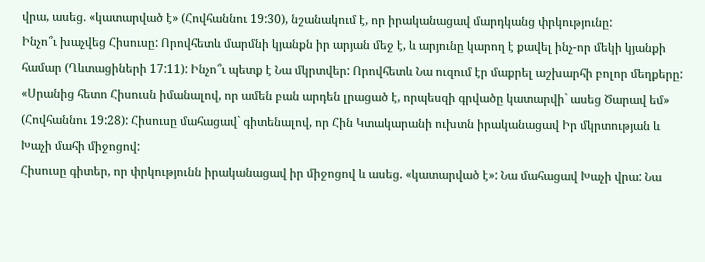վրա, ասեց. «կատարված է» (Հովհաննու 19:30), նշանակում է, որ իրականացավ մարդկանց փրկությունը:
Ինչո՞ւ խաչվեց Հիսուսը: Որովհետև մարմնի կյանքն իր արյան մեջ է, և արյունը կարող է քավել ինչ-որ մեկի կյանքի համար (Ղևտացիների 17:11): Ինչո՞ւ պետք է Նա մկրտվեր: Որովհետև Նա ուզում էր մաքրել աշխարհի բոլոր մեղքերը:
«Սրանից հետո Հիսուսն իմանալով, որ ամեն բան արդեն լրացած է, որպեսզի գրվածը կատարվի` ասեց Ծարավ եմ» (Հովհաննու 19:28): Հիսուսը մահացավ` գիտենալով, որ Հին Կտակարանի ուխտն իրականացավ Իր մկրտության և Խաչի մահի միջոցով:
Հիսուսը գիտեր, որ փրկությունն իրականացավ իր միջոցով և ասեց. «կատարված է»: Նա մահացավ Խաչի վրա: Նա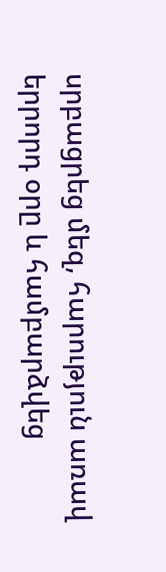սրբացրեց մեզ, հարություն առավ երրորդ օրը և համբարձվեց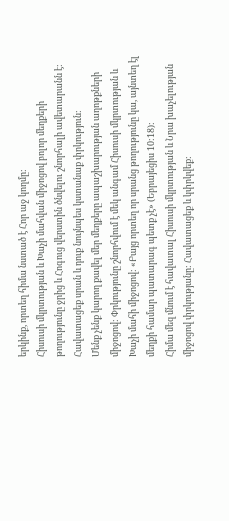երկինք, որտեղ հիմա նստած է Հոր աջ կողմը:
Հիսուսի մկրտության և Խաչի մահվան միջոցով բոլոր մեղքերի թողությունը ջրից և Հոգուց վերստին ծնվելու շնորհալի ավետարանն է: Հավատացեք սրան և դուք նույնպես կստանաք փրկություն:
Մենք չենք կարող քավել մեր մեղքերը ապաշխարության աղոթքների միջոցով: Փրկությունը շնորհվում է մեկ անգամ Հիսուսի մկրտության և Խաչի մահի միջոցով: «Բայց որտեղ որ սրանց թողությունը կա, այնտեղ էլ մեղքի համար պատարագ պետք չէ» (Եբրայեցիս 10:18):
Հիմա մեզ մնում է հավատալ Հիսուսի մկրտության և Նրա խաչելության միջոցով փրկությանը: Հավատացեք և կփրկվեք: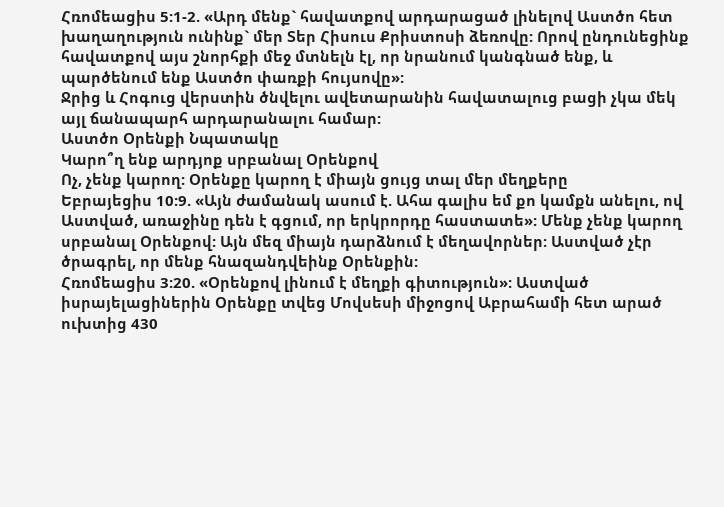Հռոմեացիս 5:1-2. «Արդ մենք` հավատքով արդարացած լինելով Աստծո հետ խաղաղություն ունինք` մեր Տեր Հիսուս Քրիստոսի ձեռովը: Որով ընդունեցինք հավատքով այս շնորհքի մեջ մտնելն էլ, որ նրանում կանգնած ենք, և պարծենում ենք Աստծո փառքի հույսովը»:
Ջրից և Հոգուց վերստին ծնվելու ավետարանին հավատալուց բացի չկա մեկ այլ ճանապարհ արդարանալու համար:
Աստծո Օրենքի Նպատակը
Կարո՞ղ ենք արդյոք սրբանալ Օրենքով
Ոչ, չենք կարող: Օրենքը կարող է միայն ցույց տալ մեր մեղքերը
Եբրայեցիս 10:9. «Այն ժամանակ ասում է. Ահա գալիս եմ քո կամքն անելու, ով Աստված, առաջինը դեն է գցում, որ երկրորդը հաստատե»: Մենք չենք կարող սրբանալ Օրենքով: Այն մեզ միայն դարձնում է մեղավորներ: Աստված չէր ծրագրել, որ մենք հնազանդվեինք Օրենքին:
Հռոմեացիս 3:20. «Օրենքով լինում է մեղքի գիտություն»: Աստված իսրայելացիներին Օրենքը տվեց Մովսեսի միջոցով Աբրահամի հետ արած ուխտից 430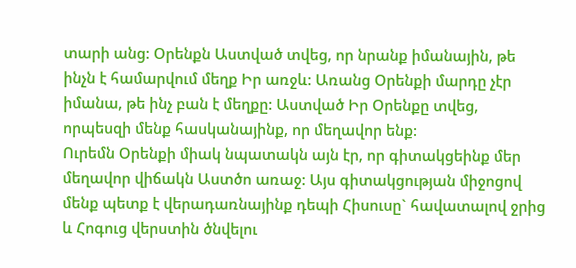տարի անց: Օրենքն Աստված տվեց, որ նրանք իմանային, թե ինչն է համարվում մեղք Իր առջև: Առանց Օրենքի մարդը չէր իմանա, թե ինչ բան է մեղքը: Աստված Իր Օրենքը տվեց, որպեսզի մենք հասկանայինք, որ մեղավոր ենք:
Ուրեմն Օրենքի միակ նպատակն այն էր, որ գիտակցեինք մեր մեղավոր վիճակն Աստծո առաջ: Այս գիտակցության միջոցով մենք պետք է վերադառնայինք դեպի Հիսուսը` հավատալով ջրից և Հոգուց վերստին ծնվելու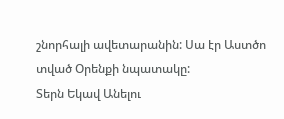շնորհալի ավետարանին: Սա էր Աստծո տված Օրենքի նպատակը:
Տերն Եկավ Անելու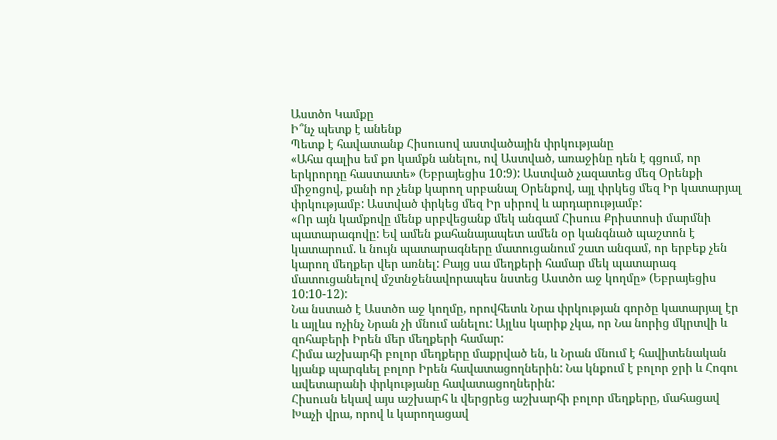Աստծո Կամքը
Ի՞նչ պետք է անենք
Պետք է հավատանք Հիսուսով աստվածային փրկությանը
«Ահա գալիս եմ քո կամքն անելու, ով Աստված, առաջինը դեն է գցում, որ երկրորդը հաստատե» (Եբրայեցիս 10:9): Աստված չազատեց մեզ Օրենքի միջոցով, քանի որ չենք կարող սրբանալ Օրենքով, այլ փրկեց մեզ Իր կատարյալ փրկությամբ: Աստված փրկեց մեզ Իր սիրով և արդարությամբ:
«Որ այն կամքովը մենք սրբվեցանք մեկ անգամ Հիսուս Քրիստոսի մարմնի պատարագովը: Եվ ամեն քահանայապետ ամեն օր կանգնած պաշտոն է կատարում. և նույն պատարագները մատուցանում շատ անգամ, որ երբեք չեն կարող մեղքեր վեր առնել: Բայց սա մեղքերի համար մեկ պատարագ մատուցանելով մշտնջենավորապես նստեց Աստծո աջ կողմը» (Եբրայեցիս 10:10-12):
Նա նստած է Աստծո աջ կողմը, որովհետև Նրա փրկության գործը կատարյալ էր և այլևս ոչինչ Նրան չի մնում անելու: Այլևս կարիք չկա, որ Նա նորից մկրտվի և զոհաբերի Իրեն մեր մեղքերի համար:
Հիմա աշխարհի բոլոր մեղքերը մաքրված են, և Նրան մնում է հավիտենական կյանք պարգևել բոլոր Իրեն հավատացողներին: Նա կնքում է բոլոր ջրի և Հոգու ավետարանի փրկությանը հավատացողներին:
Հիսուսն եկավ այս աշխարհ և վերցրեց աշխարհի բոլոր մեղքերը, մահացավ Խաչի վրա, որով և կարողացավ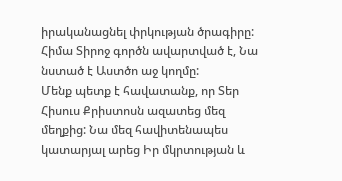իրականացնել փրկության ծրագիրը: Հիմա Տիրոջ գործն ավարտված է, Նա նստած է Աստծո աջ կողմը:
Մենք պետք է հավատանք, որ Տեր Հիսուս Քրիստոսն ազատեց մեզ մեղքից: Նա մեզ հավիտենապես կատարյալ արեց Իր մկրտության և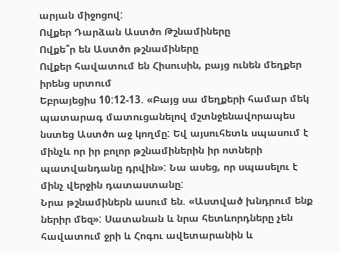արյան միջոցով:
Ովքեր Դարձան Աստծո Թշնամիները
Ովքե՞ր են Աստծո թշնամիները
Ովքեր հավատում են Հիսուսին, բայց ունեն մեղքեր իրենց սրտում
Եբրայեցիս 10:12-13. «Բայց սա մեղքերի համար մեկ պատարագ մատուցանելով մշտնջենավորապես նստեց Աստծո աջ կողմը: Եվ այսուհետև սպասում է մինչև որ իր բոլոր թշնամիներին իր ոտների պատվանդանը դրվին»: Նա ասեց, որ սպասելու է մինչ վերջին դատաստանը:
Նրա թշնամիներն ասում են. «Աստված խնդրում ենք ներիր մեզ»: Սատանան և նրա հետևորդները չեն հավատում ջրի և Հոգու ավետարանին և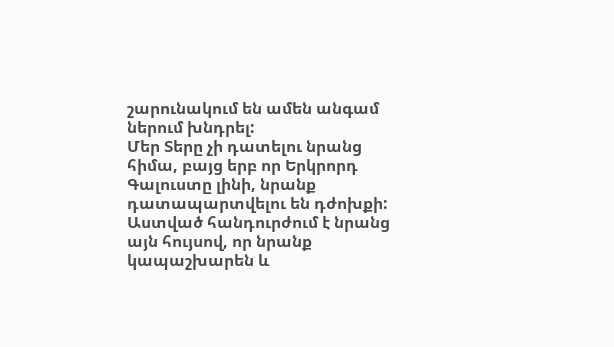շարունակում են ամեն անգամ ներում խնդրել:
Մեր Տերը չի դատելու նրանց հիմա, բայց երբ որ Երկրորդ Գալուստը լինի, նրանք դատապարտվելու են դժոխքի: Աստված հանդուրժում է նրանց այն հույսով, որ նրանք կապաշխարեն և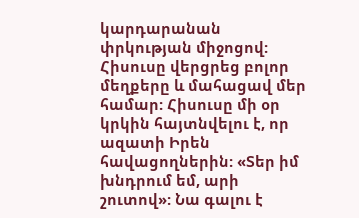կարդարանան փրկության միջոցով:
Հիսուսը վերցրեց բոլոր մեղքերը և մահացավ մեր համար: Հիսուսը մի օր կրկին հայտնվելու է, որ ազատի Իրեն հավացողներին: «Տեր իմ խնդրում եմ, արի շուտով»: Նա գալու է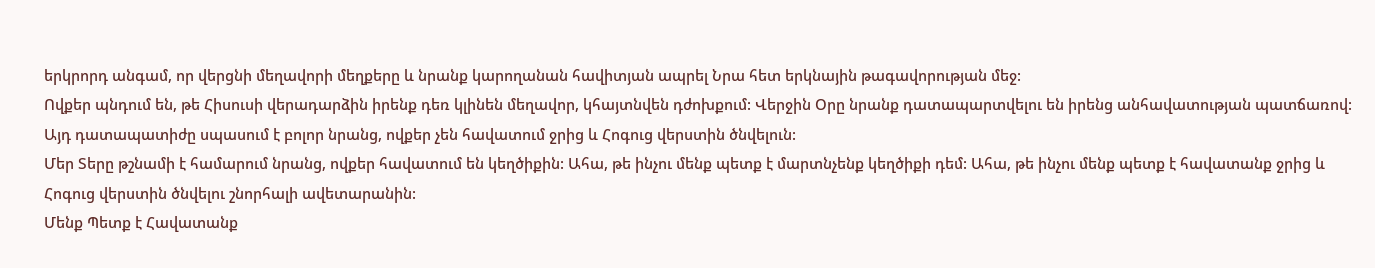երկրորդ անգամ, որ վերցնի մեղավորի մեղքերը և նրանք կարողանան հավիտյան ապրել Նրա հետ երկնային թագավորության մեջ:
Ովքեր պնդում են, թե Հիսուսի վերադարձին իրենք դեռ կլինեն մեղավոր, կհայտնվեն դժոխքում: Վերջին Օրը նրանք դատապարտվելու են իրենց անհավատության պատճառով: Այդ դատապատիժը սպասում է բոլոր նրանց, ովքեր չեն հավատում ջրից և Հոգուց վերստին ծնվելուն:
Մեր Տերը թշնամի է համարում նրանց, ովքեր հավատում են կեղծիքին: Ահա, թե ինչու մենք պետք է մարտնչենք կեղծիքի դեմ: Ահա, թե ինչու մենք պետք է հավատանք ջրից և Հոգուց վերստին ծնվելու շնորհալի ավետարանին:
Մենք Պետք է Հավատանք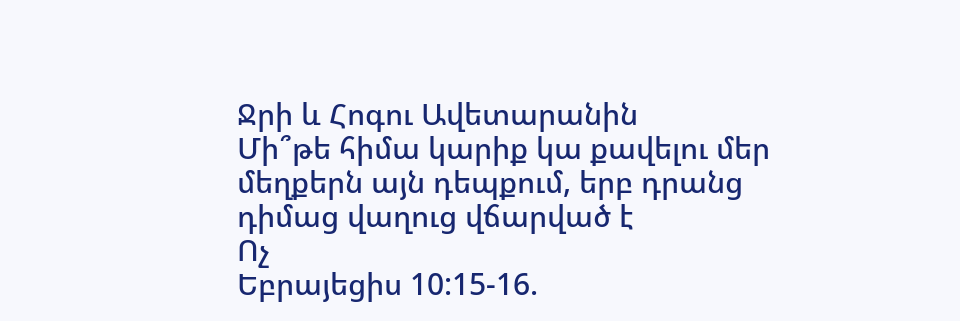Ջրի և Հոգու Ավետարանին
Մի՞թե հիմա կարիք կա քավելու մեր մեղքերն այն դեպքում, երբ դրանց դիմաց վաղուց վճարված է
Ոչ
Եբրայեցիս 10:15-16.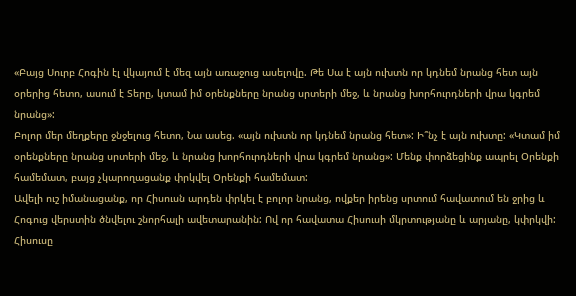«Բայց Սուրբ Հոգին էլ վկայում է մեզ այն առաջուց ասելովը. Թե Սա է այն ուխտն որ կդնեմ նրանց հետ այն օրերից հետո, ասում է Տերը, կտամ իմ օրենքները նրանց սրտերի մեջ, և նրանց խորհուրդների վրա կգրեմ նրանց»:
Բոլոր մեր մեղքերը ջնջելուց հետո, Նա ասեց. «այն ուխտն որ կդնեմ նրանց հետ»: Ի՞նչ է այն ուխտը: «Կտամ իմ օրենքները նրանց սրտերի մեջ, և նրանց խորհուրդների վրա կգրեմ նրանց»: Մենք փորձեցինք ապրել Օրենքի համեմատ, բայց չկարողացանք փրկվել Օրենքի համեմատ:
Ավելի ուշ իմանացանք, որ Հիսուսն արդեն փրկել է բոլոր նրանց, ովքեր իրենց սրտում հավատում են ջրից և Հոգուց վերստին ծնվելու շնորհալի ավետարանին: Ով որ հավատա Հիսուսի մկրտությանը և արյանը, կփրկվի:
Հիսուսը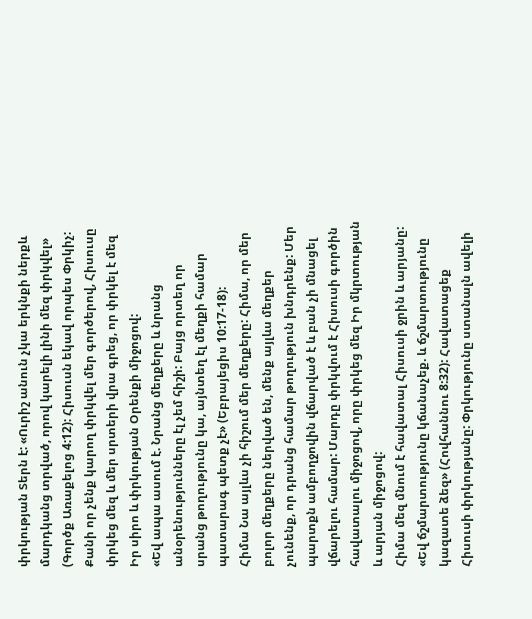փրկության Տերն է: «Ուրիշ անուն չկա երկնքի ներքև մարդկանց տրված, որով կարելի լինի մեզ փրկվել» (Գործք Առաքելոց 4:12): Հիսուսն եկավ որպես Փրկիչ: Քանի որ չենք կարող փրկվել մեր գործերով, Հիսուսը փրկեց մեզ և մեր սրտերի վրա գրեց, որ փրկել է մեզ Իր սիրո և փրկության Օրենքի միջոցով:
«Եվ ապա ասում է. Նրանց մեղքերը և նրանց անօրենությունները էլ չեմ հիշի: Բայց որտեղ որ սրանց թողությունը կա, այնտեղ էլ մեղքի համար պատարագ պետք չէ» (Եբրայեցիս 10:17-18):
Հիմա Նա այլևս չի հիշում մեր մեղքերը: Հիմա, որ մեր բոլոր մեղքերը ներված են, մենք այլևս մեղքեր չունենք, որ դրանց համար թողություն խնդրենք: Մեր պարտքն ամբողջովին վճարված է և բան չի մնացել վճարելու համար: Մարդը փրկվում է Հիսուսի գործին հավատալու միջոցով, որը փրկեց մեզ Իր մկրտության և արյան միջոցով:
Հիմա մեզ մնում է հավատալ Հիսուսի ջրին և արյանը: «Եվ ճշմարտությունը կճանաչեք. և ճշմարտությունը կազատե ձեզ» (Հովհաննու 8:32): Հավատացեք Հիսուսի փրկությանը: Փրկությունը ստանալն ավելի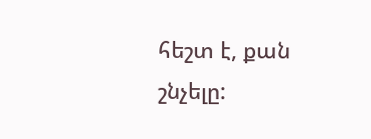հեշտ է, քան շնչելը: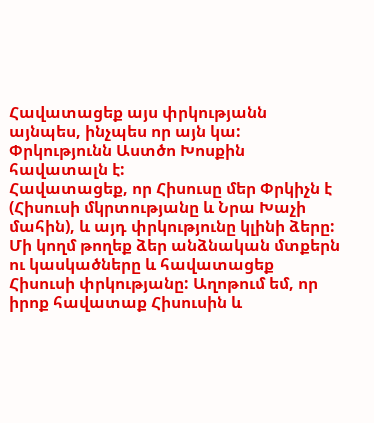Հավատացեք այս փրկությանն այնպես, ինչպես որ այն կա: Փրկությունն Աստծո Խոսքին հավատալն է:
Հավատացեք, որ Հիսուսը մեր Փրկիչն է (Հիսուսի մկրտությանը և Նրա Խաչի մահին), և այդ փրկությունը կլինի ձերը: Մի կողմ թողեք ձեր անձնական մտքերն ու կասկածները և հավատացեք Հիսուսի փրկությանը: Աղոթում եմ, որ իրոք հավատաք Հիսուսին և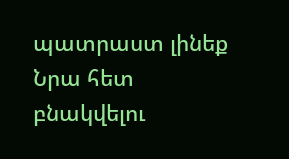պատրաստ լինեք Նրա հետ բնակվելու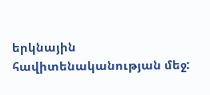երկնային հավիտենականության մեջ: